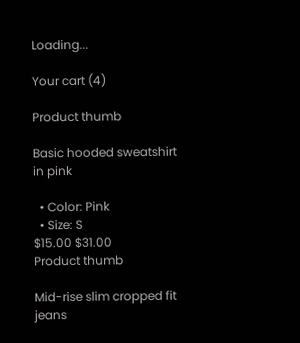Loading...

Your cart (4)

Product thumb

Basic hooded sweatshirt in pink

  • Color: Pink
  • Size: S
$15.00 $31.00
Product thumb

Mid-rise slim cropped fit jeans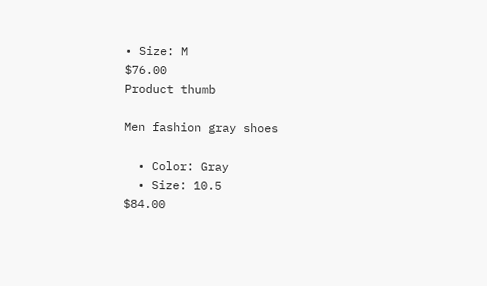• Size: M
$76.00
Product thumb

Men fashion gray shoes

  • Color: Gray
  • Size: 10.5
$84.00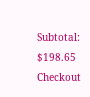Subtotal: $198.65
Checkout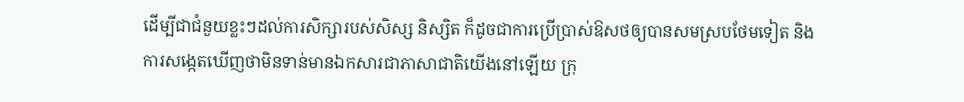ដើម្បីជាជំនួយខ្លះៗដល់ការសិក្សារបស់សិស្ស និស្សិត ក៏ដូចជាការប្រើប្រាស់ឱសថឲ្យបានសមស្របថែមទៀត និងការសង្កេតឃើញថាមិនទាន់មានឯកសារជាភាសាជាតិយើងនៅឡើយ ក្រុ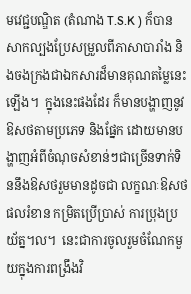មវេជ្ជបណ្ឌិត (តំណាង T.S.K ) ក៏បានសាកល្បងប្រែសម្រួលពីភាសាបារាំង និងចងក្រងជាឯកសារដ៏មានគុណតម្លៃនេះឡើង។  ក្នុងនេះផងដែរ ក៏មានបង្ហាញនូវឱសថតាមប្រភេទ និងផ្នែក ដោយមានបង្ហាញអំពីចំណុចសំខាន់ៗជាច្រើនទាក់ទិននឹងឱសថរួមមានដូចជា លក្ខណៈឱសថ ផលរំខាន កម្រិតប្រើប្រាស់ ការប្រុងប្រយ័ត្ន។ល។  នេះជាការចូលរួមចំណែកមួយក្នុងការពង្រឹងវិ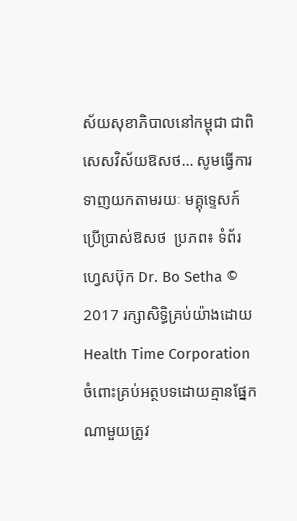ស័យសុខាភិបាលនៅកម្ពុជា ជាពិសេសវិស័យឱសថ… សូមធ្វើការទាញយកតាមរយៈ មគ្គុទ្ទេសក៍ប្រើប្រាស់ឱសថ  ប្រភព៖ ទំព័រហ្វេសប៊ុក Dr. Bo Setha © 2017 រក្សាសិទ្ធិគ្រប់យ៉ាងដោយ Health Time Corporation ចំពោះគ្រប់អត្ថបទដោយគ្មានផ្នែកណាមួយត្រូវ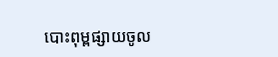បោះពុម្ពផ្សាយចូល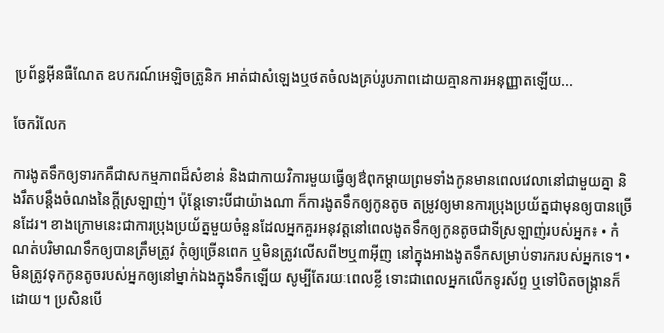ប្រព័ន្ធអ៊ីនធឺណែត ឧបករណ៍អេឡិចត្រូនិក អាត់ជាសំឡេងឬថតចំលងគ្រប់រូបភាពដោយគ្មានការអនុញ្ញាតឡើយ...

ចែករំលែក

ការងូតទឹកឲ្យទារកគឺជាសកម្មភាពដ៏សំខាន់ និងជាកាយវិការមួយធ្វើឲ្យឳពុកម្តាយព្រមទាំងកូនមានពេលវេលានៅជាមួយគ្នា និងរឹតបន្តឹងចំណងនៃក្តីស្រឡាញ់។ ប៉ុន្តែទោះបីជាយ៉ាងណា ក៏ការងូតទឹកឲ្យកូនតូច តម្រូវឲ្យមានការប្រុងប្រយ័ត្នជាមុនឲ្យបានច្រើនដែរ។ ខាងក្រោមនេះជាការប្រុងប្រយ័ត្នមួយចំនួនដែលអ្នកគួរអនុវត្តនៅពេលងូតទឹកឲ្យកូនតូចជាទីស្រឡាញ់របស់អ្នក៖ • កំណត់បរិមាណទឹកឲ្យបានត្រឹមត្រូវ កុំឲ្យច្រើនពេក ឬមិនត្រូវលើសពី២ឬ៣អ៊ីញ នៅក្នុងអាងងូតទឹកសម្រាប់ទារករបស់អ្នកទេ។ • មិនត្រូវទុកកូនតូចរបស់អ្នកឲ្យនៅម្នាក់ឯងក្នុងទឹកឡើយ សូម្បីតែរយៈពេលខ្លី ទោះជាពេលអ្នកលើកទូរស័ព្ទ ឬទៅបិតចង្ក្រានក៏ដោយ។ ប្រសិនបើ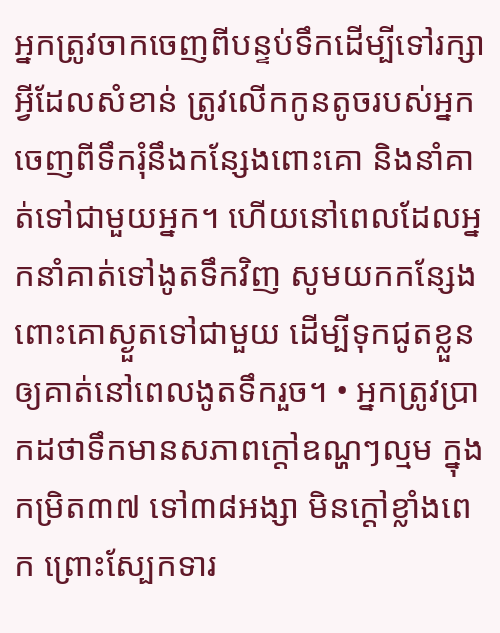អ្នកត្រូវចាកចេញពីបន្ទប់ទឹកដើម្បីទៅរក្សាអ្វីដែលសំខាន់ ត្រូវលើកកូនតូចរបស់អ្នកចេញពីទឹករុំនឹងកន្សែងពោះគោ និងនាំគាត់ទៅជាមួយអ្នក។ ហើយនៅពេលដែលអ្នកនាំគាត់ទៅងូតទឹកវិញ សូមយកកន្សែងពោះគោស្ងួតទៅជាមួយ ដើម្បីទុកជូតខ្លួនឲ្យគាត់នៅពេលងូតទឹករួច។ • អ្នកត្រូវប្រាកដថាទឹកមានសភាពក្តៅឧណ្ហៗល្មម ក្នុងកម្រិត៣៧ ទៅ៣៨អង្សា មិនក្តៅខ្លាំងពេក ព្រោះស្បែកទារ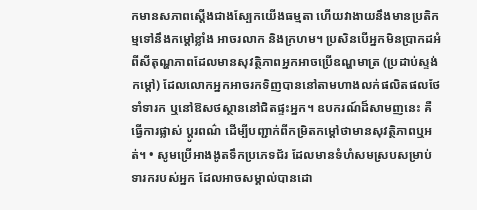កមានសភាពស្តើងជាងស្បែកយើងធម្មតា ហើយវាងាយនឹងមានប្រតិកម្មទៅនឹងកម្តៅខ្លាំង អាចរលាក និងក្រហម។ ប្រសិនបើអ្នកមិនប្រាកដអំពីសីតុណ្ហភាពដែលមានសុវត្ថិភាពអ្នកអាចប្រើឧណ្ហមាត្រ (ប្រដាប់ស្ទង់កម្តៅ) ដែលលោកអ្នកអាចរកទិញបាននៅតាមហាងលក់ផលិតផលថែទាំទារក ឬនៅឱសថស្ថាននៅជិតផ្ទះអ្នក។ ឧបករណ៍ដ៏សាមញនេះ គឺធ្វើការផ្លាស់ ប្តូរពណ៌ ដើម្បីបញ្ជាក់ពីកម្រិតកម្តៅថាមានសុវត្ថិភាពឬអត់។ • សូមប្រើអាងងូតទឹកប្រភេទជ័រ ដែលមានទំហំសមស្របសម្រាប់ទារករបស់អ្នក ដែលអាចសម្គាល់បានដោ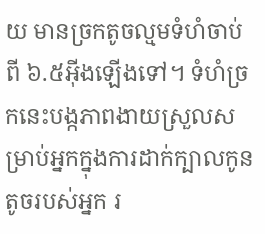យ មានច្រកតូចល្មមទំហំចាប់ពី ៦.៥អ៊ីងឡើងទៅ។ ទំហំច្រកនេះបង្កភាពងាយស្រួលសម្រាប់អ្នកក្នុងការដាក់ក្បាលកូនតូចរបស់អ្នក រ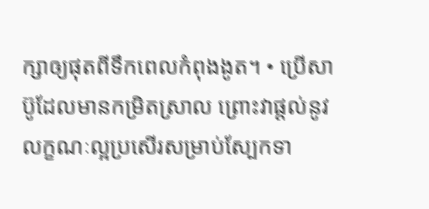ក្សាឲ្យផុតពីទឹកពេលកំពុងងូត។ • ប្រើសាប៊ូដែលមានកម្រិតស្រាល ព្រោះវាផ្តល់នូវលក្ខណៈល្អប្រសើរសម្រាប់ស្បែកទា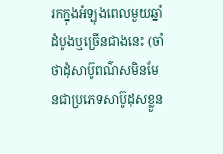រកក្នុងអំឡុងពេលមួយឆ្នាំដំបូងឬច្រើនជាងនេះ (ចាំថាដុំសាប៊ូពណ៌សមិនមែនជាប្រភេទសាប៊ូដុសខ្លួន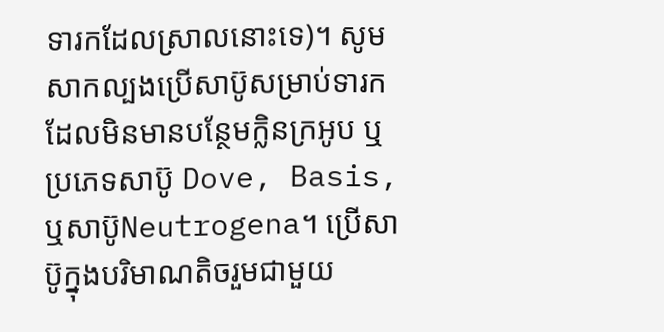ទារកដែលស្រាលនោះទេ)។ សូមសាកល្បងប្រើសាប៊ូសម្រាប់ទារក ដែលមិនមានបន្ថែមក្លិនក្រអូប ឬប្រភេទសាប៊ូ Dove, Basis, ឬសាប៊ូNeutrogena។ ប្រើសាប៊ូក្នុងបរិមាណតិចរួមជាមួយ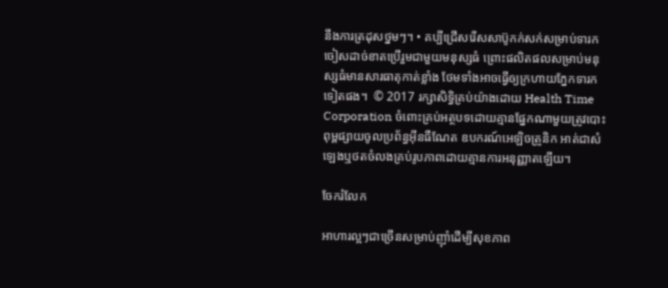នឹងការត្រដុសថ្នមៗ។ • គប្បីជ្រើសរើសសាប៊ូកក់សក់សម្រាប់ទារក ចៀសដាច់ខាតប្រើរួមជាមួយមនុស្សធំ ព្រោះផលិតផលសម្រាប់មនុស្សធំមានសារធាតុកាត់ខ្លាំង ថែមទាំងអាចធ្វើឲ្យក្រហាយភ្នែកទារកទៀតផង។  © 2017 រក្សាសិទ្ធិគ្រប់យ៉ាងដោយ Health Time Corporation ចំពោះគ្រប់អត្ថបទដោយគ្មានផ្នែកណាមួយត្រូវបោះពុម្ពផ្សាយចូលប្រព័ន្ធអ៊ីនធឺណែត ឧបករណ៍អេឡិចត្រូនិក អាត់ជាសំឡេងឬថតចំលងគ្រប់រូបភាពដោយគ្មានការអនុញ្ញាតឡើយ។

ចែករំលែក

អាហារល្អៗជាច្រើនសម្រាប់ញ៉ាំដើម្បីសុខភាព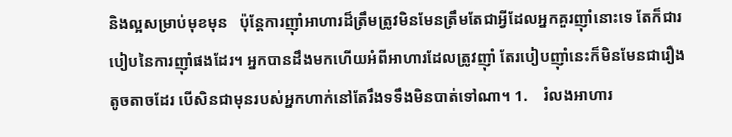និងល្អសម្រាប់មុខមុន   ប៉ុន្តែការញ៉ាំអាហារដ៏ត្រឹមត្រូវមិនមែនត្រឹមតែជាអ្វីដែលអ្នកគួរញ៉ាំនោះទេ តែក៏ជារបៀបនៃការញ៉ាំផងដែរ។ អ្នកបានដឹងមកហើយអំពីអាហារដែលត្រូវញ៉ាំ តែរបៀបញ៉ាំនេះក៏មិនមែនជារឿងតូចតាចដែរ បើសិនជាមុនរបស់អ្នកហាក់នៅតែរឹងទទឹងមិនបាត់ទៅណា។ 1.    រំលងអាហារ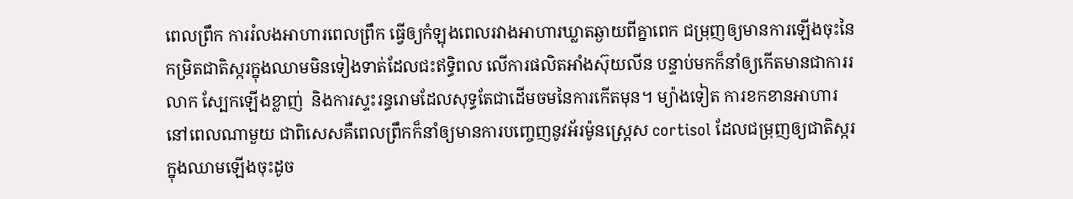ពេលព្រឹក ការរំលងអាហារពេលព្រឹក ធ្វើឲ្យកំឡុងពេលរវាងអាហារឃ្លាតឆ្ងាយពីគ្នាពេក ជម្រុញឲ្យមានការឡើងចុះនៃកម្រិតជាតិស្ករក្នុងឈាមមិនទៀងទាត់ដែលជះឥទ្ធិពល លើការផលិតអាំងស៊ុយលីន បន្ទាប់មកក៏នាំឲ្យកើតមានជាការរលាក ស្បែកឡើងខ្លាញ់  និងការស្ទះរន្ធរោមដែលសុទ្ធតែជាដើមចមនៃការកើតមុន។ ម្យ៉ាងទៀត ការខកខានអាហារនៅពេលណាមួយ ជាពិសេសគឺពេលព្រឹកក៏នាំឲ្យមានការបញ្ចេញនូវអ័រម៉ូនស្រេ្តស cortisol ដែលជម្រុញឲ្យជាតិស្ករក្នុងឈាមឡើងចុះដូច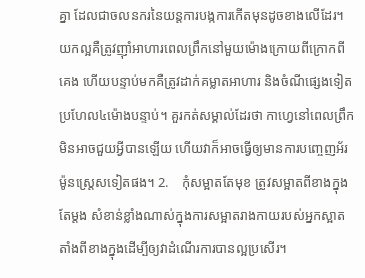គ្នា ដែលជាចលនករនៃយន្តការបង្កការកើតមុនដូចខាងលើដែរ។   យកល្អគឺត្រូវញ៉ាំអាហារពេលព្រឹកនៅមួយម៉ោងក្រោយពីក្រោកពីគេង ហើយបន្ទាប់មកគឺត្រូវដាក់គម្លាតអាហារ និងចំណីផ្សេងទៀតប្រហែល៤ម៉ោងបន្ទាប់។ គួរកត់សម្គាល់ដែរថា កាហ្វេនៅពេលព្រឹកមិនអាចជួយអ្វីបានឡើយ ហើយវាក៏អាចធ្វើឲ្យមានការបញ្ចេញអ័រម៉ូនស្ត្រេសទៀតផង។ 2.    កុំសម្អាតតែមុខ ត្រូវសម្អាតពីខាងក្នុងតែម្តង សំខាន់ខ្លាំងណាស់ក្នុងការសម្អាតរាងកាយរបស់អ្នកស្អាតតាំងពីខាងក្នុងដើម្បីឲ្យវាដំណើរការបានល្អប្រសើរ។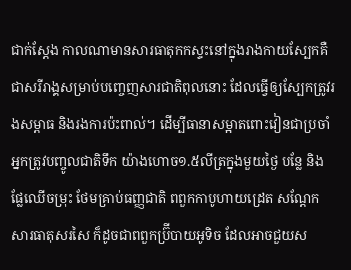ជាក់ស្តែង កាលណាមានសារធាតុកកស្ទះនៅក្នុងរាងកាយស្បែកគឺជាសរីរាង្គសម្រាប់បញ្ចេញសារជាតិពុលនោះ ដែលធ្វើឲ្យស្បែកត្រូវរងសម្ពាធ និងរងការប៉ះពាល់។ ដើម្បីធានាសម្អាតពោះវៀនជាប្រចាំ អ្នកត្រូវបញ្ចូលជាតិទឹក យ៉ាងហោច១.៥លីត្រក្នុងមួយថ្ងៃ បន្លែ និងផ្លែឈើចម្រុះ ថែមគ្រាប់ធញ្ញជាតិ ពពួកកាបូហាយដ្រេត សណ្តែក សារធាតុសរសៃ ក៏ដូចជាពពួកប្រ៊ីបាយអូទិច ដែលអាចជួយស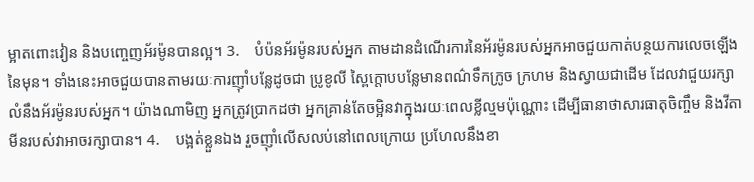ម្អាតពោះវៀន និងបញ្ចេញអ័រម៉ូនបានល្អ។ 3.    បំប៉នអ័រម៉ូនរបស់អ្នក តាមដានដំណើរការនៃអ័រម៉ូនរបស់អ្នកអាចជួយកាត់បន្ថយការលេចឡើងនៃមុន។ ទាំងនេះអាចជួយបានតាមរយៈការញ៉ាំបន្លែដូចជា ប្រូខូលី ស្ពៃក្តោបបន្លែមានពណ៌ទឹកក្រូច ក្រហម និងស្វាយជាដើម ដែលវាជួយរក្សាលំនឹងអ័រម៉ូនរបស់អ្នក។ យ៉ាងណាមិញ អ្នកត្រូវប្រាកដថា អ្នកគ្រាន់តែចម្អិនវាក្នុងរយៈពេលខ្លីល្មមប៉ុណ្ណោះ ដើម្បីធានាថាសារធាតុចិញ្ចឹម និងវីតាមីនរបស់វាអាចរក្សាបាន។ 4.    បង្អត់ខ្លួនឯង រួចញ៉ាំលើសលប់នៅពេលក្រោយ ប្រហែលនឹងខា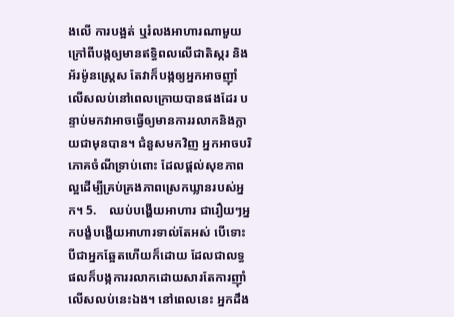ងលើ ការបង្អត់ ឬរំលងអាហារណាមួយ ក្រៅពីបង្កឲ្យមានឥទ្ធិពលលើជាតិស្ករ និងអ័រម៉ូនស្ត្រេស តែវាក៏បង្កឲ្យអ្នកអាចញ៉ាំលើសលប់នៅពេលក្រោយបានផងដែរ បន្ទាប់មកវាអាចធ្វើឲ្យមានការរលាកនិងក្លាយជាមុនបាន។ ជំនួសមកវិញ អ្នកអាចបរិភោគចំណីទ្រាប់ពោះ ដែលផ្តល់សុខភាពល្អដើម្បីគ្រប់គ្រងភាពស្រេកឃ្លានរបស់អ្នក។ 5.    ឈប់បង្ហើយអាហារ ជារឿយៗអ្នកបង្ខំបង្ហើយអាហារទាល់តែអស់ បើទោះបីជាអ្នកឆ្អែតហើយក៏ដោយ ដែលជាលទ្ធផលក៏បង្កការរលាកដោយសារតែការញ៉ាំលើសលប់នេះឯង។ នៅពេលនេះ អ្នកដឹង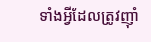ទាំងអ្វីដែលត្រូវញ៉ាំ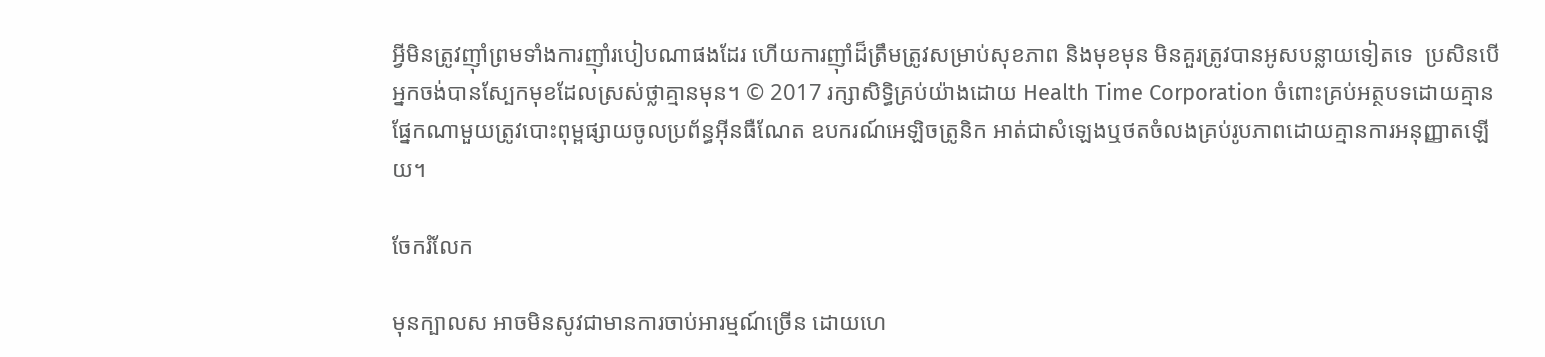អ្វីមិនត្រូវញ៉ាំព្រមទាំងការញ៉ាំរបៀបណាផងដែរ ហើយការញ៉ាំដ៏ត្រឹមត្រូវសម្រាប់សុខភាព និងមុខមុន មិនគួរត្រូវបានអូសបន្លាយទៀតទេ  ប្រសិនបើអ្នកចង់បានស្បែកមុខដែលស្រស់ថ្លាគ្មានមុន។ © 2017 រក្សាសិទ្ធិគ្រប់យ៉ាងដោយ Health Time Corporation ចំពោះគ្រប់អត្ថបទដោយគ្មានផ្នែកណាមួយត្រូវបោះពុម្ពផ្សាយចូលប្រព័ន្ធអ៊ីនធឺណែត ឧបករណ៍អេឡិចត្រូនិក អាត់ជាសំឡេងឬថតចំលងគ្រប់រូបភាពដោយគ្មានការអនុញ្ញាតឡើយ។

ចែករំលែក

មុនក្បាលស អាចមិនសូវជាមានការចាប់អារម្មណ៍ច្រើន ដោយហេ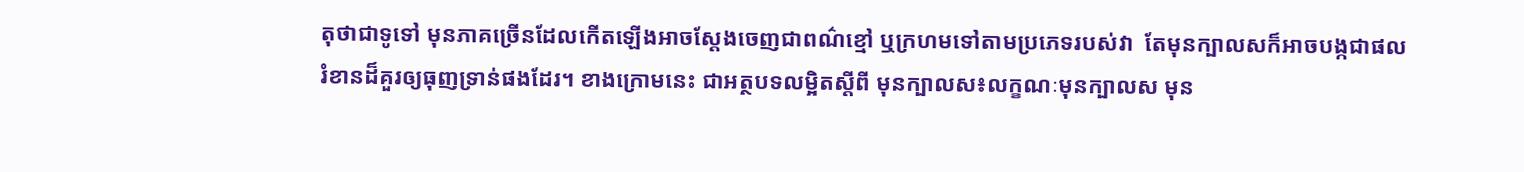តុថាជាទូទៅ មុនភាគច្រើនដែលកើតឡើងអាចស្តែងចេញជាពណ៌ខ្មៅ ឬក្រហមទៅតាមប្រភេទរបស់វា  តែមុនក្បាលសក៏អាចបង្កជាផលរំខានដ៏គួរឲ្យធុញទ្រាន់ផងដែរ។ ខាងក្រោមនេះ ជាអត្ថបទលម្អិតស្តីពី មុនក្បាលស៖លក្ខណៈមុនក្បាលស មុន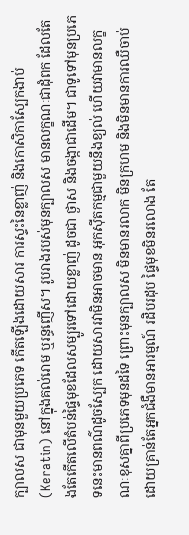ក្បាលស ជាមុនមួយប្រភេទ កើតឡើងដោយសារ ការស្ទះនៃខ្លាញ់ និងកោសិកាស្បែកងាប់ (Keratin) នៅក្នុងគល់រោម ឬរន្ធញើស។ រូបរាងរបស់មុនក្បាលស មានលក្ខណៈជាដុំពក ដែលតែងតែកើតលើតំបន់ផ្ទៃមុខដែលសម្បូរទៅដោយខ្លាញ់ ដូចជា ថ្ងាស និងចង្កាជាដើម។ ជាទូទៅមុនប្រភេទនេះមានពណ៌ដូចស្បែក ដោយសារវាមិនអាចមាន អុកស៊ីតកម្មជាមួយនឹងខ្យល់ ហើយវាមានលក្ខណៈខុសគ្នាពីប្រភេទមុនដទៃ ព្រោះមុនក្បាលស មិនមានរលាក មិនក្រហម និងមិនមានការឈឺចាប់ដោយគ្រាន់តែអ្នកជំងឺមានអារម្មណ៍ រដិបរដុប ផ្ទៃមុខមិនរលោង តែ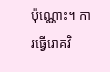ប៉ុណ្ណោះ។ ការធ្វើរោគវិ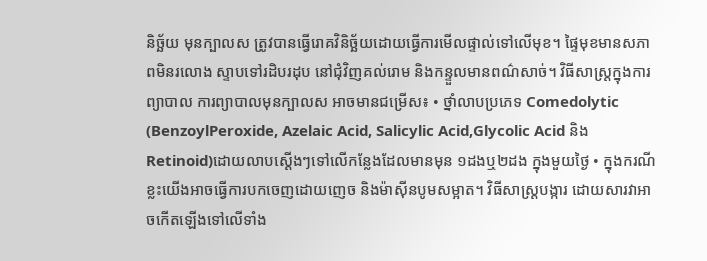និច្ឆ័យ មុនក្បាលស ត្រូវបានធ្វើរោគវិនិច្ឆ័យដោយធ្វើការមើលផ្ទាល់ទៅលើមុខ។ ផ្ទៃមុខមានសភាពមិនរលោង ស្ទាបទៅរដិបរដុប នៅជុំវិញគល់រោម និងកន្ទួលមានពណ៌សាច់។ វិធីសាស្រ្តក្នុងការព្យាបាល ការព្យាបាលមុនក្បាលស អាចមានជម្រើស៖ • ថ្នាំលាបប្រភេទ Comedolytic (BenzoylPeroxide, Azelaic Acid, Salicylic Acid,Glycolic Acid និង Retinoid)ដោយលាបស្តើងៗទៅលើកន្លែងដែលមានមុន ១ដងឬ២ដង ក្នុងមួយថ្ងៃ • ក្នុងករណីខ្លះយើងអាចធ្វើការបកចេញដោយញេច និងម៉ាស៊ីនបូមសម្អាត។ វិធីសាស្រ្តបង្ការ ដោយសារវាអាចកើតឡើងទៅលើទាំង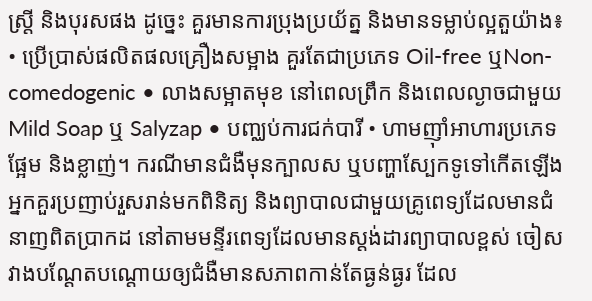ស្រ្តី និងបុរសផង ដូច្នេះ គួរមានការប្រុងប្រយ័ត្ន និងមានទម្លាប់ល្អតួយ៉ាង៖ • ប្រើប្រាស់ផលិតផលគ្រឿងសម្អាង គួរតែជាប្រភេទ Oil-free ឬNon-comedogenic • លាងសម្អាតមុខ នៅពេលព្រឹក និងពេលល្ងាចជាមួយ Mild Soap ឬ Salyzap • បញ្ឈប់ការជក់បារី • ហាមញ៉ាំអាហារប្រភេទផ្អែម និងខ្លាញ់។ ករណីមានជំងឺមុនក្បាលស ឬបញ្ហាស្បែកទូទៅកើតឡើង អ្នកគួរប្រញាប់រួសរាន់មកពិនិត្យ និងព្យាបាលជាមួយគ្រូពេទ្យដែលមានជំនាញពិតប្រាកដ នៅតាមមន្ទីរពេទ្យដែលមានស្តង់ដារព្យាបាលខ្ពស់ ចៀសវាងបណ្តែតបណ្តោយឲ្យជំងឺមានសភាពកាន់តែធ្ងន់ធ្ងរ ដែល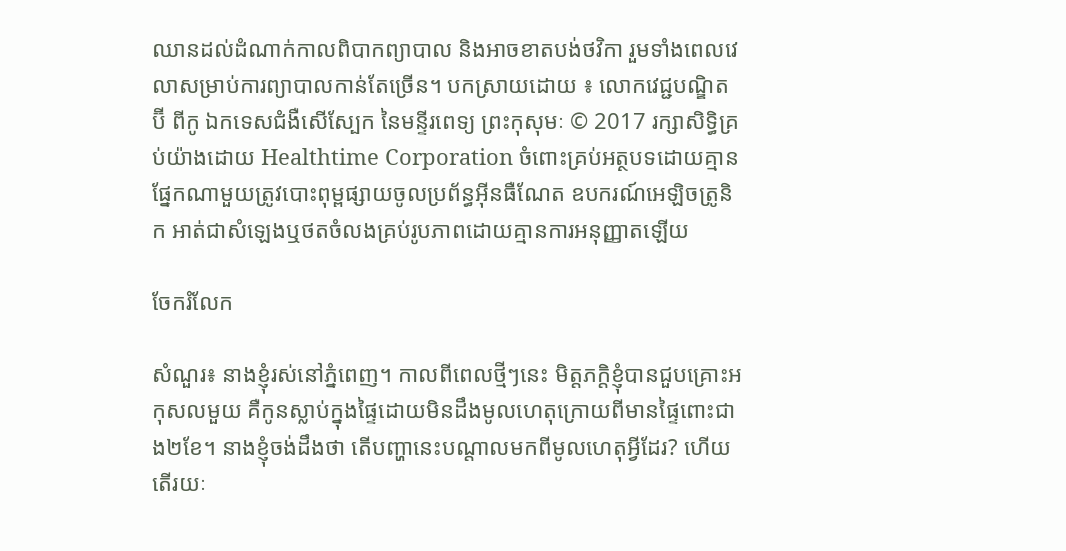ឈានដល់ដំណាក់កាលពិបាកព្យាបាល និងអាចខាតបង់ថវិកា រួមទាំងពេលវេលាសម្រាប់ការព្យាបាលកាន់តែច្រើន។ បកស្រាយដោយ ៖ លោកវេជ្ជបណ្ឌិត ប៊ី ពីកូ ឯកទេសជំងឺសើស្បែក នៃមន្ទីរពេទ្យ ព្រះកុសុមៈ © 2017 រក្សាសិទ្ធិគ្រប់យ៉ាងដោយ Healthtime Corporation ចំពោះគ្រប់អត្ថបទដោយគ្មានផ្នែកណាមួយត្រូវបោះពុម្ពផ្សាយចូលប្រព័ន្ធអ៊ីនធឺណែត ឧបករណ៍អេឡិចត្រូនិក អាត់ជាសំឡេងឬថតចំលងគ្រប់រូបភាពដោយគ្មានការអនុញ្ញាតឡើយ

ចែករំលែក

សំណួរ៖ នាងខ្ញុំរស់នៅភ្នំពេញ។ កាលពីពេលថ្មីៗនេះ មិត្តភក្តិខ្ញុំបានជួបគ្រោះអកុសលមួយ គឺកូនស្លាប់ក្នុងផ្ទៃដោយមិនដឹងមូលហេតុក្រោយពីមានផ្ទៃពោះជាង២ខែ។ នាងខ្ញុំចង់ដឹងថា តើបញ្ហានេះបណ្តាលមកពីមូលហេតុអ្វីដែរ? ហើយតើរយៈ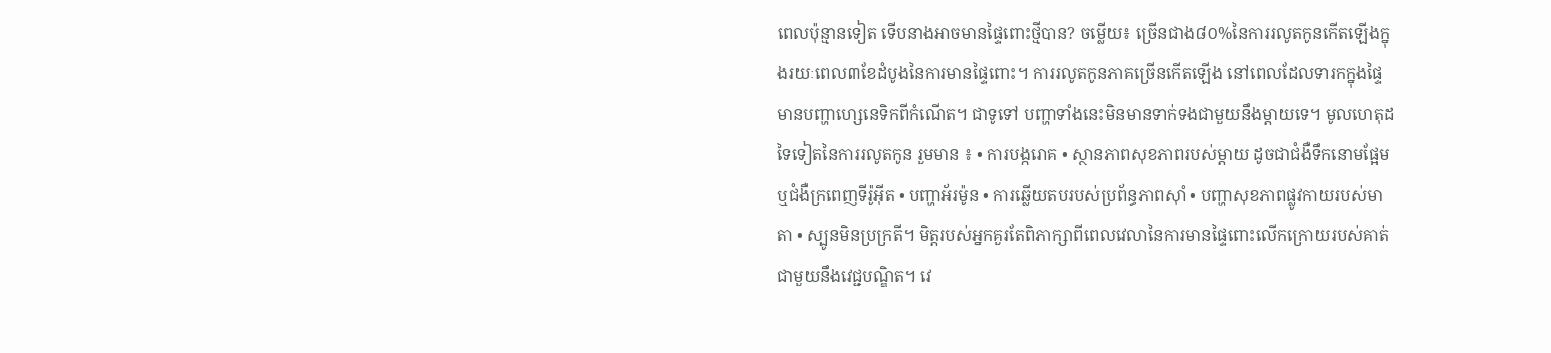ពេលប៉ុន្មានទៀត ទើបនាងអាចមានផ្ទៃពោះថ្មីបាន? ចម្លើយ៖ ច្រើនជាង៨០%នៃការរលូតកូនកើតឡើងក្នុងរយៈពេល៣ខែដំបូងនៃការមានផ្ទៃពោះ។ ការរលូតកូនភាគច្រើនកើតឡើង នៅពេលដែលទារកក្នុងផ្ទៃ មានបញ្ហាហ្សេនេទិកពីកំណើត។ ជាទូទៅ បញ្ហាទាំងនេះមិនមានទាក់ទងជាមួយនឹងម្តាយទេ។ មូលហេតុដទៃទៀតនៃការរលូតកូន រួមមាន ៖ • ការបង្ករោគ • ស្ថានភាពសុខភាពរបស់ម្តាយ ដូចជាជំងឺទឹកនោមផ្អែម ឬជំងឺក្រពេញទីរ៉ូអុីត • បញ្ហាអ័រម៉ូន • ការឆ្លើយតបរបស់ប្រព័ន្ធភាពស៊ាំ • បញ្ហាសុខភាពផ្លូវកាយរបស់មាតា • ស្បូនមិនប្រក្រតី។ មិត្តរបស់អ្នកគួរតែពិភាក្សាពីពេលវេលានៃការមានផ្ទៃពោះលើកក្រោយរបស់គាត់ជាមួយនឹងវេជ្ជបណ្ឌិត។ វេ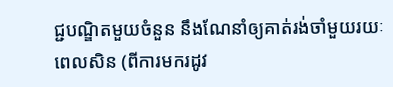ជ្ជបណ្ឌិតមួយចំនួន នឹងណែនាំឲ្យគាត់រង់ចាំមួយរយៈពេលសិន (ពីការមករដូវ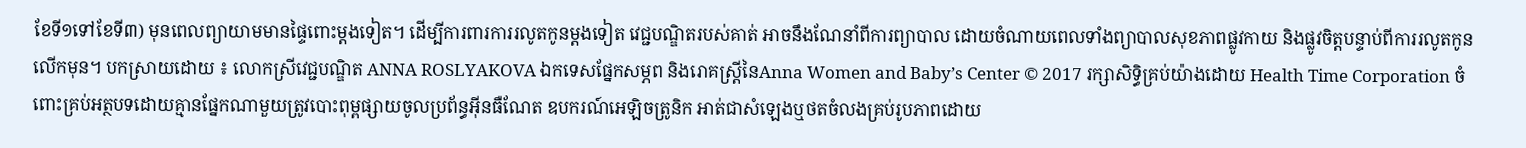ខែទី១ទៅខែទី៣) មុនពេលព្យាយាមមានផ្ទៃពោះម្តងទៀត។ ដើម្បីការពារការរលូតកូនម្តងទៀត វេជ្ជបណ្ឌិតរបស់គាត់ អាចនឹងណែនាំពីការព្យាបាល ដោយចំណាយពេលទាំងព្យាបាលសុខភាពផ្លូវកាយ និងផ្លូវចិត្តបន្ទាប់ពីការរលូតកូនលើកមុន។ បកស្រាយដោយ ៖ លោកស្រីវេជ្ជបណ្ឌិត ANNA ROSLYAKOVA ឯកទេសផ្នែកសម្ភព និងរោគស្ត្រីនៃAnna Women and Baby’s Center © 2017 រក្សាសិទ្ធិគ្រប់យ៉ាងដោយ Health Time Corporation ចំពោះគ្រប់អត្ថបទដោយគ្មានផ្នែកណាមួយត្រូវបោះពុម្ពផ្សាយចូលប្រព័ន្ធអ៊ីនធឺណែត ឧបករណ៍អេឡិចត្រូនិក អាត់ជាសំឡេងឬថតចំលងគ្រប់រូបភាពដោយ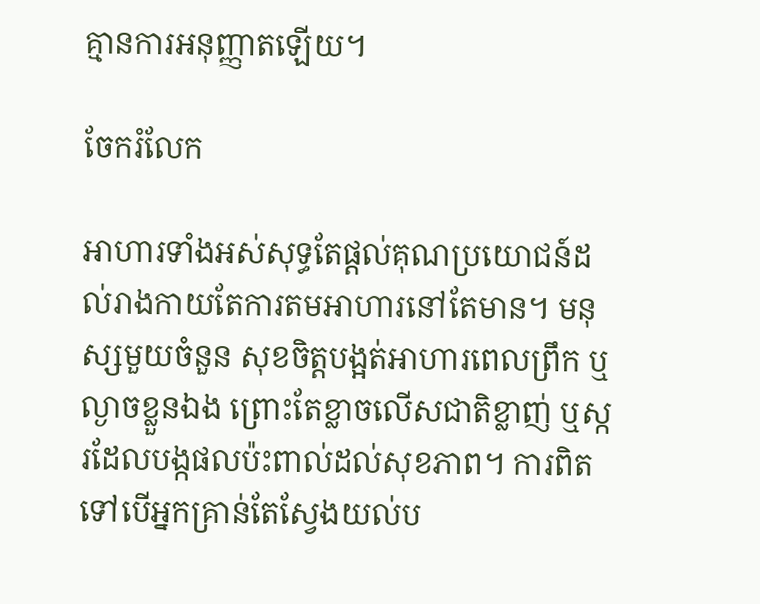គ្មានការអនុញ្ញាតឡើយ។

ចែករំលែក

អាហារទាំងអស់សុទ្ធតែផ្តល់គុណប្រយោជន៍ដល់រាងកាយតែការតមអាហារនៅតែមាន។ មនុស្សមួយចំនួន សុខចិត្តបង្អត់អាហារពេលព្រឹក ឬល្ងាចខ្លួនឯង ព្រោះតែខ្លាចលើសជាតិខ្លាញ់ ឬស្ករដែលបង្កផលប៉ះពាល់ដល់សុខភាព។ ការពិតទៅបើអ្នកគ្រាន់តែស្វែងយល់ប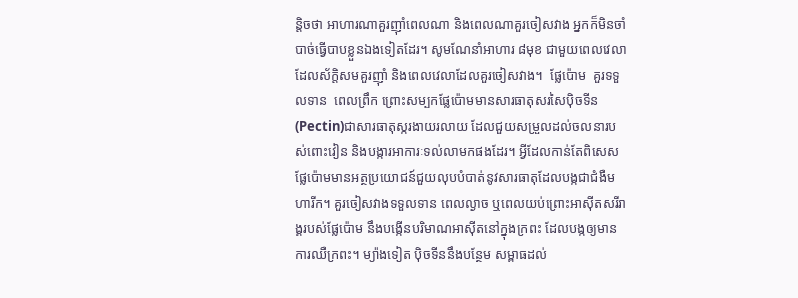ន្តិចថា អាហារណាគួរញ៉ាំពេលណា និងពេលណាគួរចៀសវាង អ្នកក៏មិនចាំបាច់ធ្វើបាបខ្លួនឯងទៀតដែរ។ សូមណែនាំអាហារ ៨មុខ ជាមួយពេលវេលាដែលស័ក្តិសមគួរញ៉ាំ និងពេលវេលាដែលគួរចៀសវាង។  ផ្លែប៉ោម  គួរទទួលទាន  ពេលព្រឹក ព្រោះសម្បកផ្លែប៉ោមមានសារធាតុសរសៃប៉ិចទីន(Pectin)ជាសារធាតុស្ករងាយរលាយ ដែលជួយសម្រួលដល់ចលនារបស់ពោះវៀន និងបង្ការអាការៈទល់លាមកផងដែរ។ អ្វីដែលកាន់តែពិសេសផ្លែប៉ោមមានអត្ថប្រយោជន៍ជួយលុបបំបាត់នូវសារធាតុដែលបង្កជាជំងឺមហារីក។ គួរចៀសវាងទទួលទាន ពេលល្ងាច ឬពេលយប់ព្រោះអាស៊ីតសរីរាង្គរបស់ផ្លែប៉ោម នឹងបង្កើនបរិមាណអាស៊ីតនៅក្នុងក្រពះ ដែលបង្កឲ្យមានការឈឺក្រពះ។ ម្យ៉ាងទៀត ប៉ិចទីននឹងបន្ថែម សម្ពាធដល់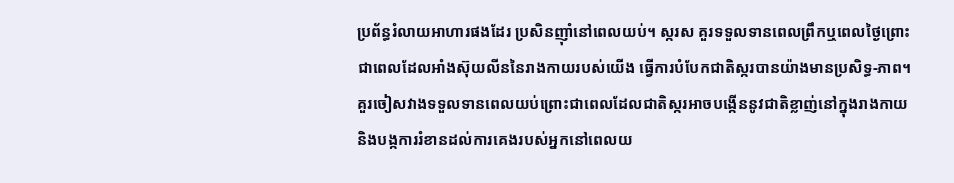ប្រព័ន្ធរំលាយអាហារផងដែរ ប្រសិនញ៉ាំនៅពេលយប់។ ស្ករស គួរទទួលទានពេលព្រឹកឬពេលថ្ងៃព្រោះជាពេលដែលអាំងស៊ុយលីននៃរាងកាយរបស់យើង ធ្វើការបំបែកជាតិស្ករបានយ៉ាងមានប្រសិទ្ធ-ភាព។គួរចៀសវាងទទួលទានពេលយប់ព្រោះជាពេលដែលជាតិស្ករអាចបង្កើននូវជាតិខ្លាញ់នៅក្នុងរាងកាយ និងបង្កការរំខានដល់ការគេងរបស់អ្នកនៅពេលយ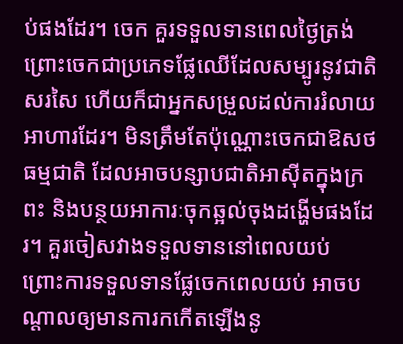ប់ផងដែរ។ ចេក គួរទទួលទានពេលថ្ងៃត្រង់ ព្រោះចេកជាប្រភេទផ្លែឈើដែលសម្បូរនូវជាតិសរសៃ ហើយក៏ជាអ្នកសម្រួលដល់ការរំលាយអាហារដែរ។ មិនត្រឹមតែប៉ុណ្ណោះចេកជាឱសថធម្មជាតិ ដែលអាចបន្សាបជាតិអាស៊ីតក្នុងក្រពះ និងបន្ថយអាការៈចុកឆ្អល់ចុងដង្ហើមផងដែរ។ គួរចៀសវាងទទួលទាននៅពេលយប់  ព្រោះការទទួលទានផ្លែចេកពេលយប់ អាចបណ្តាលឲ្យមានការកកើតឡើងនូ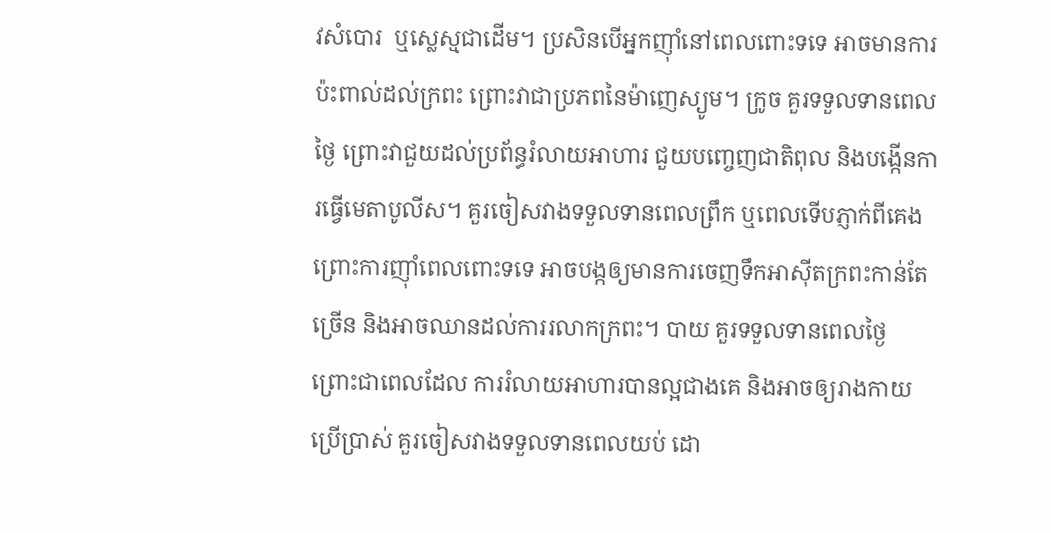វសំបោរ  ឬស្លេស្មជាដើម។ ប្រសិនបើអ្នកញ៉ាំនៅពេលពោះទទេ អាចមានការប៉ះពាល់ដល់ក្រពះ ព្រោះវាជាប្រភពនៃម៉ាញេស្យូម។ ក្រូច គួរទទួលទានពេលថ្ងៃ ព្រោះវាជួយដល់ប្រព័ន្ធរំលាយអាហារ ជួយបញ្ចេញជាតិពុល និងបង្កើនការធ្វើមេតាបូលីស។ គួរចៀសវាងទទួលទានពេលព្រឹក ឬពេលទើបភ្ញាក់ពីគេង ព្រោះការញ៉ាំពេលពោះទទេ អាចបង្កឲ្យមានការចេញទឹកអាស៊ីតក្រពះកាន់តែច្រើន និងអាចឈានដល់ការរលាកក្រពះ។ បាយ គួរទទួលទានពេលថ្ងៃ ព្រោះជាពេលដែល ការរំលាយអាហារបានល្អជាងគេ និងអាចឲ្យរាងកាយប្រើប្រាស់ គួរចៀសវាងទទួលទានពេលយប់ ដោ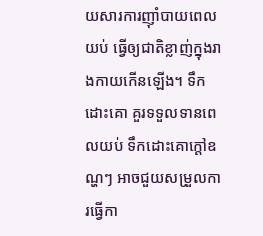យសារការញ៉ាំបាយពេលយប់ ធ្វើឲ្យជាតិខ្លាញ់ក្នុងរាងកាយកើនឡើង។ ទឹកដោះគោ គួរទទួលទានពេលយប់ ទឹកដោះគោក្តៅឧណ្ហៗ អាចជួយសម្រួលការធ្វើកា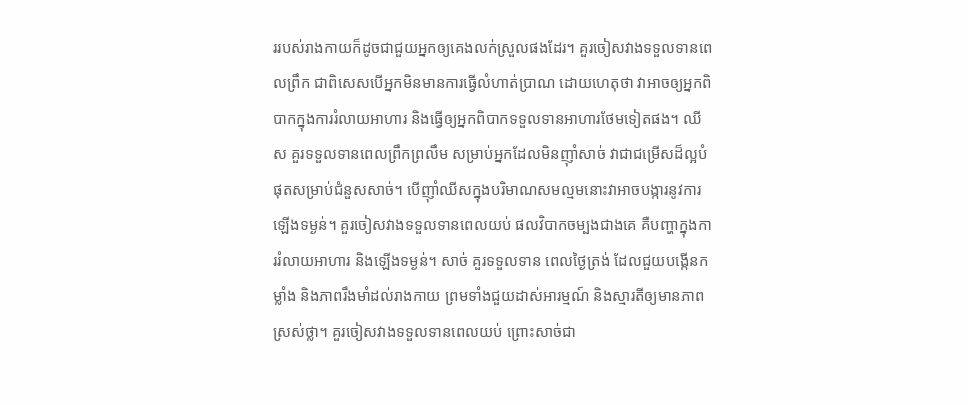ររបស់រាងកាយក៏ដូចជាជួយអ្នកឲ្យគេងលក់ស្រួលផងដែរ។ គួរចៀសវាងទទួលទានពេលព្រឹក ជាពិសេសបើអ្នកមិនមានការធ្វើលំហាត់ប្រាណ ដោយហេតុថា វាអាចឲ្យអ្នកពិបាកក្នុងការរំលាយអាហារ និងធ្វើឲ្យអ្នកពិបាកទទួលទានអាហារថែមទៀតផង។ ឈីស គួរទទួលទានពេលព្រឹកព្រលឹម សម្រាប់អ្នកដែលមិនញ៉ាំសាច់ វាជាជម្រើសដ៏ល្អបំផុតសម្រាប់ជំនួសសាច់។ បើញ៉ាំឈីសក្នុងបរិមាណសមល្មមនោះវាអាចបង្ការនូវការឡើងទម្ងន់។ គួរចៀសវាងទទួលទានពេលយប់ ផលវិបាកចម្បងជាងគេ គឺបញ្ហាក្នុងការរំលាយអាហារ និងឡើងទម្ងន់។ សាច់ គួរទទួលទាន ពេលថ្ងៃត្រង់ ដែលជួយបង្កើនកម្លាំង និងភាពរឹងមាំដល់រាងកាយ ព្រមទាំងជួយដាស់អារម្មណ៍ និងស្មារតីឲ្យមានភាពស្រស់ថ្លា។ គួរចៀសវាងទទួលទានពេលយប់ ព្រោះសាច់ជា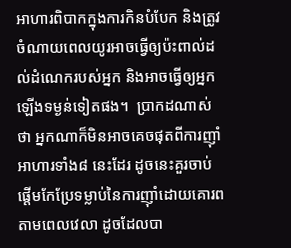អាហារពិបាកក្នុងការកិនបំបែក និងត្រូវចំណាយពេលយូរអាចធ្វើឲ្យប៉ះពាល់ដល់ដំណេករបស់អ្នក និងអាចធ្វើឲ្យអ្នកឡើងទម្ងន់ទៀតផង។  ប្រាកដណាស់ថា អ្នកណាក៏មិនអាចគេចផុតពីការញ៉ាំអាហារទាំង៨ នេះដែរ ដូចនេះគួរចាប់ផ្តើមកែប្រែទម្លាប់នៃការញ៉ាំដោយគោរពតាមពេលវេលា ដូចដែលបា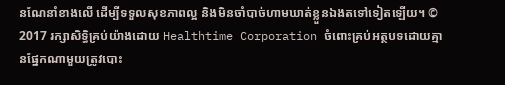នណែនាំខាងលើ ដើម្បីទទួលសុខភាពល្អ និងមិនចាំបាច់ហាមឃាត់ខ្លួនឯងតទៅទៀតឡើយ។ © 2017 រក្សាសិទ្ធិគ្រប់យ៉ាងដោយ Healthtime Corporation ចំពោះគ្រប់អត្ថបទដោយគ្មានផ្នែកណាមួយត្រូវបោះ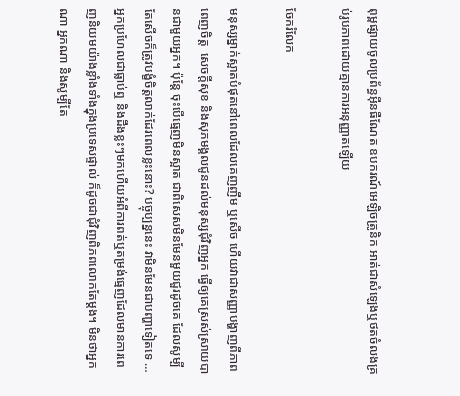ពុម្ពផ្សាយចូលប្រព័ន្ធអ៊ីនធឺណែត ឧបករណ៍អេឡិចត្រូនិក អាត់ជាសំឡេងឬថតចំលងគ្រប់រូបភាពដោយគ្មានការអនុញ្ញាតឡើយ

ចែករំលែក

មនុស្សម្នាក់ស្អាតបំផុតនៅពេលដែលគេញញឹម ឬសើច ហើយវាជាសញ្ញាបង្ហាញពីភាពពេញចិត្ត  សេចក្តីសុខ និងសុភមង្គលជូនដល់មនុស្សជុំវិញអ្នក ធ្វើឲ្យគេស្រស់ស្រាយបានជាមួយអ្នក។ ប៉ុន្តែ ចុះបើធ្មេញមិនស្អាត ជាពិសេសមិនមែនមួយជួរដូចគេ ដែលសូម្បីតែសើចក៏ត្រូវបង្ខំចិត្តលាក់ដែរពេលខ្លះនោះ? បច្ចុប្បន្ននេះ វាមិនមែនជាបញ្ហាទៀតទេ …អ្នកប្រហែលជាធ្លាប់ឮ និងដឹងខ្លះៗមកហើយអំពីការពត់ឬតម្រង់ធ្មេញដែលមានការពេញនិយមយ៉ាងខ្លាំងទាំងក្នុងប្រទេសផ្ទាល់ ក៏ដូចជាជុំវិញពិភពលោកតែម្តង។ មិនថាអ្នកណា អ្នកណា និងសូម្បីតែ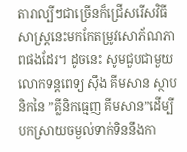តារាល្បីៗជាច្រើនក៏ជ្រើសរើសវិធីសាស្ត្រនេះមកកែតម្រូវសោភ័ណភាពផងដែរ។ ដូចនេះ សូមជួបជាមួយលោកទន្តពេទ្យ ស៊ឹង គីមសាន ស្ថាបនិកនៃ ”គ្លីនិកធ្មេញ គីមសាន”ដើម្បីបកស្រាយចម្ងល់ទាក់ទិននឹងកា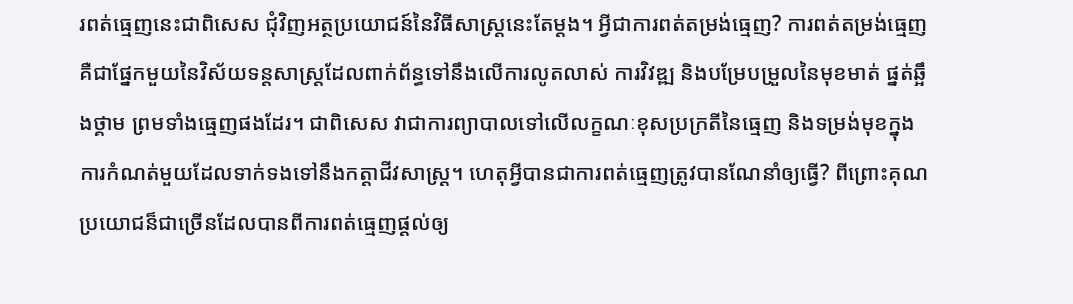រពត់ធ្មេញនេះជាពិសេស ជុំវិញអត្ថប្រយោជន៍នៃវិធីសាស្រ្តនេះតែម្តង។ អ្វីជាការពត់តម្រង់ធ្មេញ? ការពត់តម្រង់ធ្មេញគឺជាផ្នែកមួយនៃវិស័យទន្តសាស្រ្តដែលពាក់ព័ន្ធទៅនឹងលើការលូតលាស់ ការវិវឌ្ឍ និងបម្រែបម្រួលនៃមុខមាត់ ផ្នត់ឆ្អឹងថ្គាម ព្រមទាំងធ្មេញផងដែរ។ ជាពិសេស វាជាការព្យាបាលទៅលើលក្ខណៈខុសប្រក្រតីនៃធ្មេញ និងទម្រង់មុខក្នុងការកំណត់មួយដែលទាក់ទងទៅនឹងកត្តាជីវសាស្ត្រ។ ហេតុអ្វីបានជាការពត់ធ្មេញត្រូវបានណែនាំឲ្យធ្វើ? ពីព្រោះគុណប្រយោជន៏ជាច្រើនដែលបានពីការពត់ធ្មេញផ្តល់ឲ្យ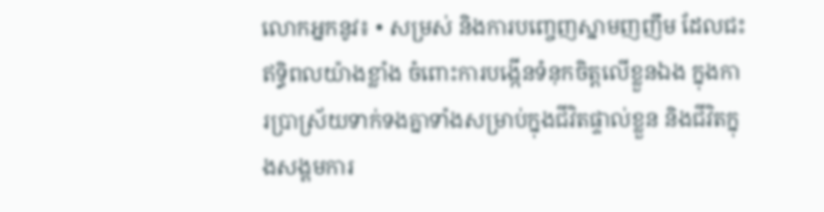លោកអ្នកនូវ៖ • សម្រស់ និងការបញ្ចេញស្នាមញញឹម ដែលជះឥទ្ធិពលយ៉ាងខ្លាំង ចំពោះការបង្កើនទំនុកចិត្តលើខ្លួនឯង ក្នុងការប្រាស្រ័យទាក់ទងគ្នាទាំងសម្រាប់ក្នុងជីវិតផ្ទាល់ខ្លួន និងជីវិតក្នុងសង្គមការ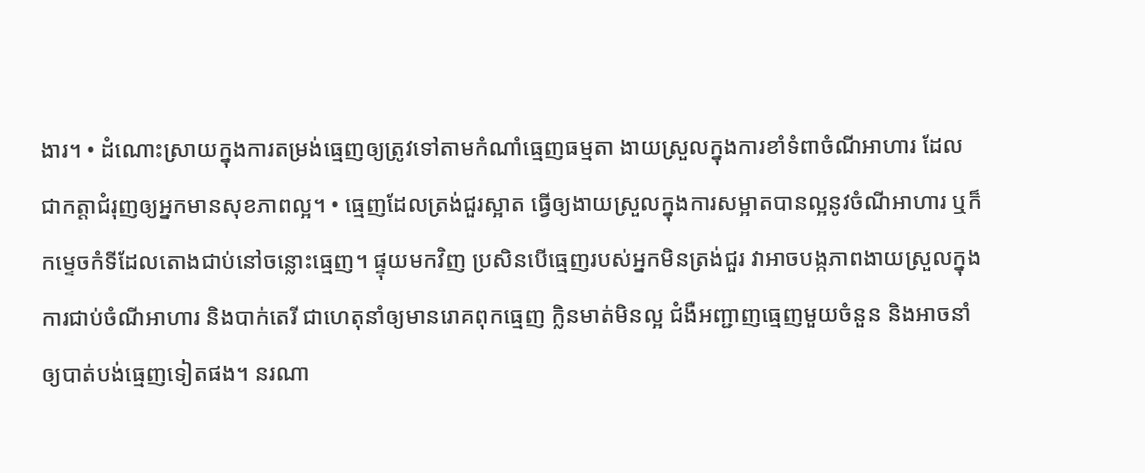ងារ។ • ដំណោះស្រាយក្នុងការតម្រង់ធ្មេញឲ្យត្រូវទៅតាមកំណាំធ្មេញធម្មតា ងាយស្រួលក្នុងការខាំទំពាចំណីអាហារ ដែលជាកត្តាជំរុញឲ្យអ្នកមានសុខភាពល្អ។ • ធ្មេញដែលត្រង់ជួរស្អាត ធ្វើឲ្យងាយស្រួលក្នុងការសម្អាតបានល្អនូវចំណីអាហារ ឬក៏កម្ទេចកំទីដែលតោងជាប់នៅចន្លោះធ្មេញ។ ផ្ទុយមកវិញ ប្រសិនបើធ្មេញរបស់អ្នកមិនត្រង់ជួរ វាអាចបង្កភាពងាយស្រួលក្នុងការជាប់ចំណីអាហារ និងបាក់តេរី ជាហេតុនាំឲ្យមានរោគពុកធ្មេញ ក្លិនមាត់មិនល្អ ជំងឺអញ្ជាញធ្មេញមួយចំនួន និងអាចនាំឲ្យបាត់បង់ធ្មេញទៀតផង។ នរណា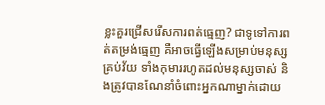ខ្លះគួរជ្រើសរើសការពត់ធ្មេញ? ជាទូទៅការពត់តម្រង់ធ្មេញ គឺអាចធ្វើឡើងសម្រាប់មនុស្សគ្រប់វ័យ ទាំងកុមាររហូតដល់មនុស្សចាស់ និងត្រូវបានណែនាំចំពោះអ្នកណាម្នាក់ដោយ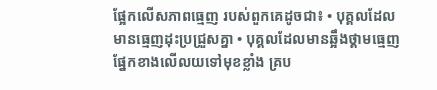ផ្អែកលើសភាពធ្មេញ របស់ពួកគេដូចជា៖ • បុគ្គលដែលមានធ្មេញដុះប្រជ្រួសគ្នា • បុគ្គលដែលមានឆ្អឹងថ្គាមធ្មេញផ្នែកខាងលើលយទៅមុខខ្លាំង គ្រប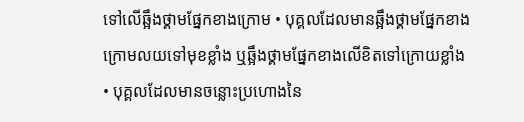ទៅលើឆ្អឹងថ្គាមផ្នែកខាងក្រោម • បុគ្គលដែលមានឆ្អឹងថ្គាមផ្នែកខាងក្រោមលយទៅមុខខ្លាំង ឬឆ្អឹងថ្គាមផ្នែកខាងលើខិតទៅក្រោយខ្លាំង • បុគ្គលដែលមានចន្លោះប្រហោងនៃ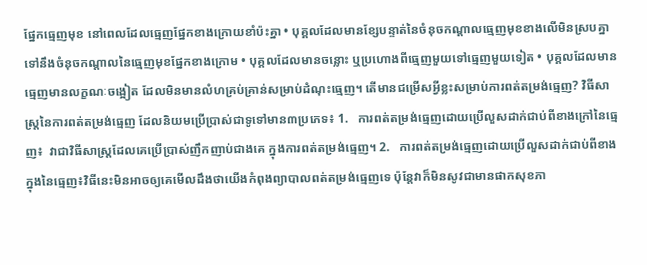ផ្នែកធ្មេញមុខ នៅពេលដែលធ្មេញផ្នែកខាងក្រោយខាំប៉ះគ្នា • បុគ្គលដែលមានខ្សែបន្ទាត់នៃចំនុចកណ្តាលធ្មេញមុខខាងលើមិនស្របគ្នាទៅនឹងចំនុចកណ្តាលនៃធ្មេញមុខផ្នែកខាងក្រោម • បុគ្គលដែលមានចន្លោះ ឬប្រហោងពីធ្មេញមួយទៅធ្មេញមួយទៀត • បុគ្គលដែលមានធ្មេញមានលក្ខណៈចង្អៀត ដែលមិនមានលំហគ្រប់គ្រាន់សម្រាប់ដំណុះធ្មេញ។ តើមានជម្រើសអ្វីខ្លះសម្រាប់ការពត់តម្រង់ធ្មេញ? វិធីសាស្រ្តនៃការពត់តម្រង់ធ្មេញ ដែលនិយមប្រើប្រាស់ជាទូទៅមាន៣ប្រភេទ៖ 1.   ការពត់តម្រង់ធ្មេញដោយប្រើលួសដាក់ជាប់ពីខាងក្រៅនៃធ្មេញ៖  វាជាវិធីសាស្ត្រដែលគេប្រើប្រាស់ញឹកញាប់ជាងគេ ក្នុងការពត់តម្រង់ធ្មេញ។ 2.   ការពត់តម្រង់ធ្មេញដោយប្រើលួសដាក់ជាប់ពីខាងក្នុងនៃធ្មេញ៖វិធីនេះមិនអាចឲ្យគេមើលដឹងថាយើងកំពុងព្យាបាលពត់តម្រង់ធ្មេញទេ ប៉ុន្តែវាក៏មិនសូវជាមានផាកសុខភា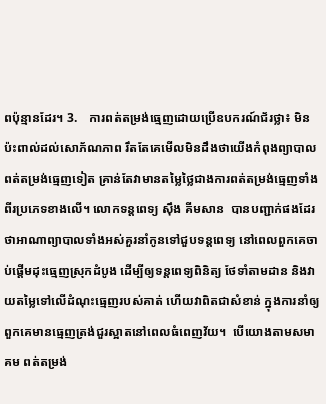ពប៉ុន្មានដែរ។ 3.    ការពត់តម្រង់ធ្មេញដោយប្រើឧបករណ៍ជ័រថ្លា៖ មិនប៉ះពាល់ដល់សោភ័ណភាព រឹតតែគេមើលមិនដឹងថាយើងកំពុងព្យាបាលពត់តម្រង់ធ្មេញទៀត គ្រាន់តែវាមានតម្លៃថ្លៃជាងការពត់តម្រង់ធ្មេញទាំងពីរប្រភេទខាងលើ។ លោកទន្តពេទ្យ ស៊ឹង គីមសាន  បានបញ្ជាក់ផងដែរថាអាណាព្យាបាលទាំងអស់គួរនាំកូនទៅជួបទន្តពេទ្យ នៅពេលពួកគេចាប់ផ្តើមដុះធ្មេញស្រុកដំបូង ដើម្បីឲ្យទន្តពេទ្យពិនិត្យ ថែទាំតាមដាន និងវាយតម្លៃទៅលើដំណុះធ្មេញរបស់គាត់ ហើយវាពិតជាសំខាន់ ក្នុងការនាំឲ្យពួកគេមានធ្មេញត្រង់ជួរស្អាតនៅពេលធំពេញវ័យ។  បើយោងតាមសមាគម ពត់តម្រង់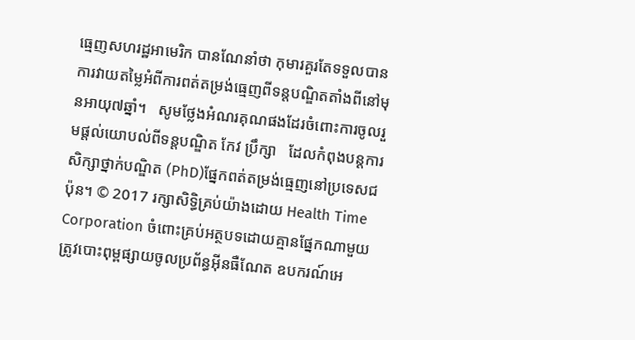ធ្មេញសហរដ្ឋអាមេរិក បានណែនាំថា កុមារគួរតែទទួលបានការវាយតម្លៃអំពីការពត់តម្រង់ធ្មេញពីទន្តបណ្ឌិតតាំងពីនៅមុនអាយុ៧ឆ្នាំ។   សូមថ្លែងអំណរគុណផងដែរចំពោះការចូលរួមផ្តល់យោបល់ពីទន្តបណ្ឌិត កែវ ប្រឹក្សា   ដែលកំពុងបន្តការសិក្សាថ្នាក់បណ្ឌិត (PhD)ផ្នែកពត់តម្រង់ធ្មេញនៅប្រទេសជប៉ុន។ © 2017 រក្សាសិទ្ធិគ្រប់យ៉ាងដោយ Health Time Corporation ចំពោះគ្រប់អត្ថបទដោយគ្មានផ្នែកណាមួយត្រូវបោះពុម្ពផ្សាយចូលប្រព័ន្ធអ៊ីនធឺណែត ឧបករណ៍អេ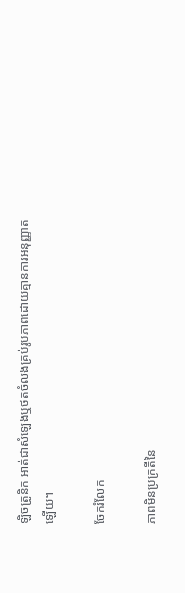ឡិចត្រូនិក អាត់ជាសំឡេងឬថតចំលងគ្រប់រូបភាពដោយគ្មានការអនុញ្ញាតឡើយ។

ចែករំលែក

ភាពមិនប្រក្រតីនៃ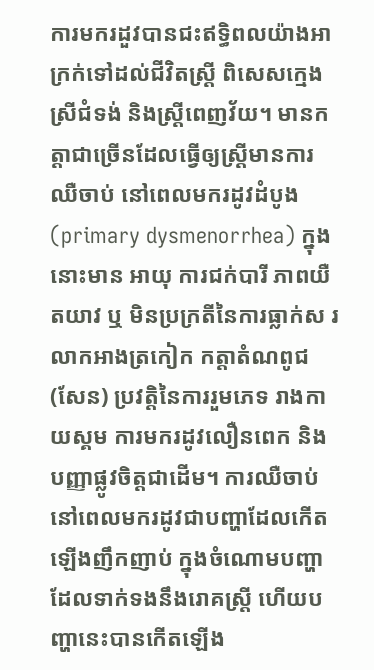ការមករដួវបានជះឥទ្ធិពលយ៉ាងអាក្រក់ទៅដល់ជីវិតស្ត្រី ពិសេសក្មេងស្រីជំទង់ និងស្ត្រីពេញវ័យ។ មានកត្តាជាច្រើនដែលធ្វើឲ្យស្ត្រីមានការឈឺចាប់ នៅពេលមករដូវដំបូង (primary dysmenorrhea) ក្នុងនោះមាន អាយុ ការជក់បារី ភាពយឺតយាវ ឬ មិនប្រក្រតីនៃការធ្លាក់ស រលាកអាងត្រកៀក កត្តាតំណពូជ (សែន) ប្រវត្តិនៃការរួមភេទ រាងកាយស្គម ការមករដូវលឿនពេក និង បញ្ញាផ្លូវចិត្តជាដើម។ ការឈឺចាប់នៅពេលមករដូវជាបញ្ហាដែលកើតឡើងញឹកញាប់ ក្នុងចំណោមបញ្ហាដែលទាក់ទងនឹងរោគស្ត្រី ហើយបញ្ហានេះបានកើតឡើង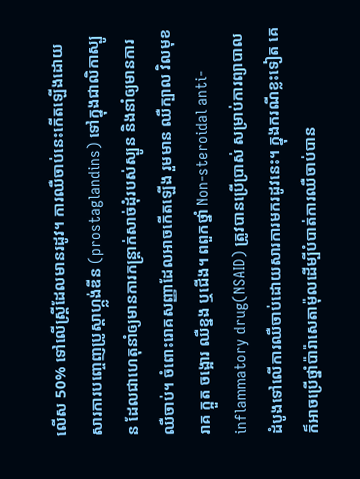លើស 50% ទៅលើស្ត្រីដែលមានរដូវ។ ការឈឺចាប់នេះកើតឡើងដោយសារការបញ្ចេញប្រូស្តាហ្ក្លង់ឌីន (prostaglandins) ទៅក្នុងជាលិកាស្បូន ដែលជាហេតុនាំឲ្យមានការកន្ត្រាក់សាច់ដុំរបស់ស្បូន និងនាំឲ្យមានការឈឺចាប់។ ចំពោះរោគសញ្ញាដែលអាចកើតឡើង រួមមាន ឈឺក្បាល វិលមុខ រាគ ក្អួត ចង្អោរ ឈឺខ្នង ឬជើង។ ពពួកថ្នាំ Non-steroidal anti-inflammatory drug(NSAID) ត្រូវបានប្រើប្រាស់ សម្រាប់ការព្យាបាលដំបូងទៅលើការឈឺចាប់ដោយសារការមករដូវនេះ។ ក្នុងករណីខ្លះទៀត គេក៏អាចប្រើថ្នាំប៉ារ៉ាសេតាម៉ុលដើម្បីបំបាត់ការឈឺចាប់បាន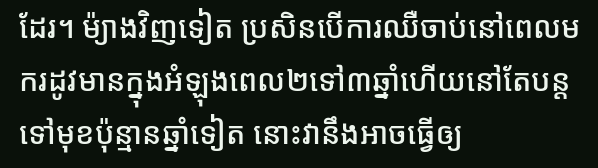ដែរ។ ម៉្យាងវិញទៀត ប្រសិនបើការឈឺចាប់នៅពេលមករដូវមានក្នុងអំឡុងពេល២ទៅ៣ឆ្នាំហើយនៅតែបន្តទៅមុខប៉ុន្មានឆ្នាំទៀត នោះវានឹងអាចធ្វើឲ្យ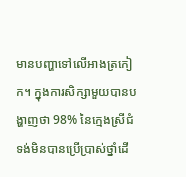មានបញ្ហាទៅលើអាងត្រកៀក។ ក្នុងការសិក្សាមួយបានបង្ហាញថា 98% នៃក្មេងស្រីជំទង់មិនបានប្រើប្រាស់ថ្នាំដើ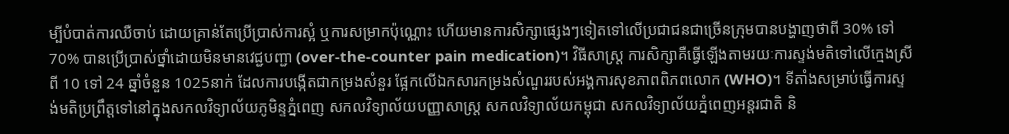ម្បីបំបាត់ការឈឺចាប់ ដោយគ្រាន់តែប្រើប្រាស់ការស្អំ ឬការសម្រាកប៉ុណ្ណោះ ហើយមានការសិក្សាផ្សេងៗទៀតទៅលើប្រជាជនជាច្រើនក្រុមបានបង្ហាញថាពី 30% ទៅ 70% បានប្រើប្រាស់ថ្នាំដោយមិនមានវេជ្ជបញ្ជា (over-the-counter pain medication)។ វិធីសាស្រ្ត ការសិក្សាគឺធ្វើឡើងតាមរយៈការស្ទង់មតិទៅលើក្មេងស្រីពី 10 ទៅ 24 ឆ្នាំចំនួន 1025នាក់ ដែលការបង្កើតជាកម្រងសំនួរ ផ្អែកលើឯកសារកម្រងសំណួររបស់អង្គការសុខភាពពិភពលោក (WHO)។ ទីតាំងសម្រាប់ធ្វើការស្ទង់មតិប្រព្រឹត្តទៅនៅក្នុងសកលវិទ្យាល័យភូមិន្ទភ្នំពេញ សកលវិទ្យាល័យបញ្ញាសាស្ត្រ សកលវិទ្យាល័យកម្ពុជា សកលវិទ្យាល័យភ្នំពេញអន្តរជាតិ និ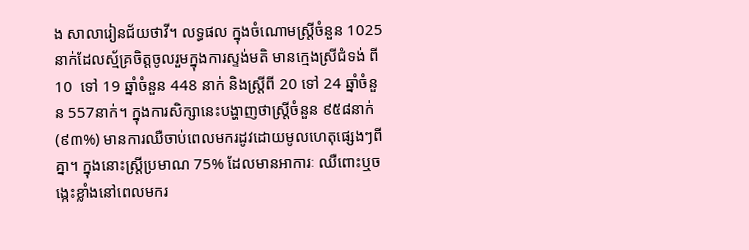ង សាលារៀនជ័យថាវី។ លទ្ធផល ក្នុងចំណោមស្ត្រីចំនួន 1025 នាក់ដែលស្ម័គ្រចិត្តចូលរួមក្នុងការស្ទង់មតិ មានក្មេងស្រីជំទង់ ពី 10  ទៅ 19 ឆ្នាំចំនួន 448 នាក់ និងស្ត្រីពី 20 ទៅ 24 ឆ្នាំចំនួន 557នាក់។ ក្នុងការសិក្សានេះបង្ហាញថាស្ត្រីចំនួន ៩៥៨នាក់ (៩៣%) មានការឈឺចាប់ពេលមករដូវដោយមូលហេតុផ្សេងៗពីគ្នា។ ក្នុងនោះស្ត្រីប្រមាណ 75% ដែលមានអាការៈ ឈឺពោះឬចង្កេះខ្លាំងនៅពេលមករ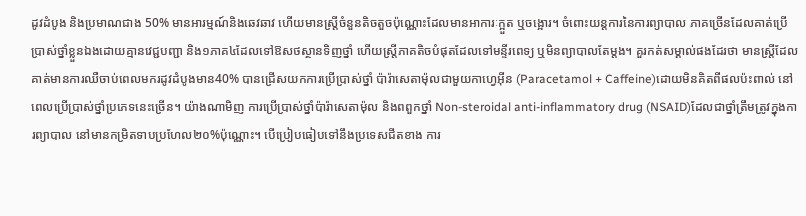ដូវដំបូង និងប្រមាណជាង 50% មានអារម្មណ៍និងឆេវឆាវ ហើយមានស្ត្រីចំនួនតិចតួចប៉ុណ្ណោះដែលមានអាការៈក្អួត ឬចង្អោរ។ ចំពោះយន្តការនៃការព្យាបាល ភាគច្រើនដែលគាត់ប្រើប្រាស់ថ្នាំខ្លួនឯងដោយគ្មានវេជ្ជបញ្ជា និង១ភាគ៤ដែលទៅឱសថស្ថានទិញថ្នាំ ហើយស្ត្រីភាគតិចបំផុតដែលទៅមន្ទីរពេទ្យ ឬមិនព្យាបាលតែម្ដង។ គួរកត់សម្គាល់ផងដែរថា មានស្ត្រីដែលគាត់មានការឈឺចាប់ពេលមករដូវដំបូងមាន40% បានជ្រើសយកការប្រើប្រាស់ថ្នាំ ប៉ារ៉ាសេតាម៉ុលជាមួយកាហ្វេអ៊ីន (Paracetamol + Caffeine)ដោយមិនគិតពីផលប៉ះពាល់ នៅពេលប្រើប្រាស់ថ្នាំប្រភេទនេះច្រើន។ យ៉ាងណាមិញ ការប្រើប្រាស់ថ្នាំប៉ារ៉ាសេតាម៉ុល និងពពួកថ្នាំ Non-steroidal anti-inflammatory drug (NSAID)ដែលជាថ្នាំត្រឹមត្រូវក្នុងការព្យាបាល នៅមានកម្រិតទាបប្រហែល២០%ប៉ុណ្ណោះ។ បើប្រៀបធៀបទៅនឹងប្រទេសជីតខាង ការ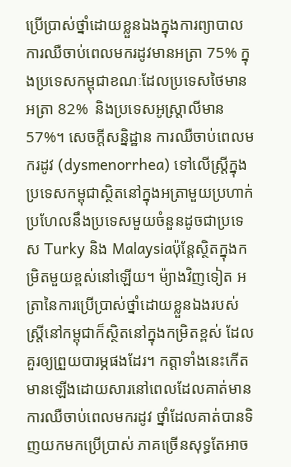ប្រើប្រាស់ថ្នាំដោយខ្លួនឯងក្នុងការព្យាបាលការឈឺចាប់ពេលមករដូវមានអត្រា 75% ក្នុងប្រទេសកម្ពុជាខណៈដែលប្រទេសថៃមានអត្រា 82%  និងប្រទេសអូស្ត្រាលីមាន 57%។ សេចក្ដីសន្និដ្ឋាន ការឈឺចាប់ពេលមករដូវ (dysmenorrhea) ទៅលើស្ត្រីក្នុងប្រទេសកម្ពុជាស្ថិតនៅក្នុងអត្រាមួយប្រហាក់ប្រហែលនឹងប្រទេសមួយចំនួនដូចជាប្រទេស Turky និង Malaysiaប៉ុន្តែស្ថិតក្នុងកម្រិតមួយខ្ពស់នៅឡើយ។ ម៉្យាងវិញទៀត អត្រានៃការប្រើប្រាស់ថ្នាំដោយខ្លួនឯងរបស់ស្ត្រីនៅកម្ពុជាក៏ស្ថិតនៅក្នុងកម្រិតខ្ពស់ ដែលគួរឲ្យព្រួយបារម្ភផងដែរ។ កត្តាទាំងនេះកើតមានឡើងដោយសារនៅពេលដែលគាត់មានការឈឺចាប់ពេលមករដូវ ថ្នាំដែលគាត់បានទិញយកមកប្រើប្រាស់ ភាគច្រើនសុទ្ធតែអាច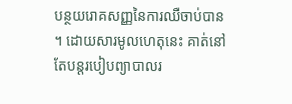បន្ថយរោគសញ្ញនៃការឈឺចាប់បាន។ ដោយសារមូលហេតុនេះ គាត់នៅតែបន្តរបៀបព្យាបាលរ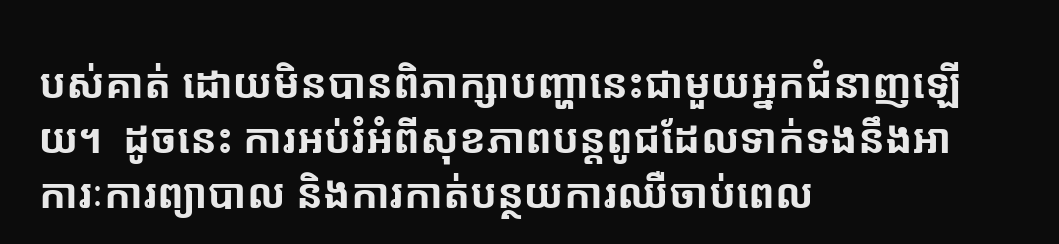បស់គាត់ ដោយមិនបានពិភាក្សាបញ្ហានេះជាមួយអ្នកជំនាញឡើយ។  ដូចនេះ ការអប់រំអំពីសុខភាពបន្តពូជដែលទាក់ទងនឹងអាការៈការព្យាបាល និងការកាត់បន្ថយការឈឺចាប់ពេល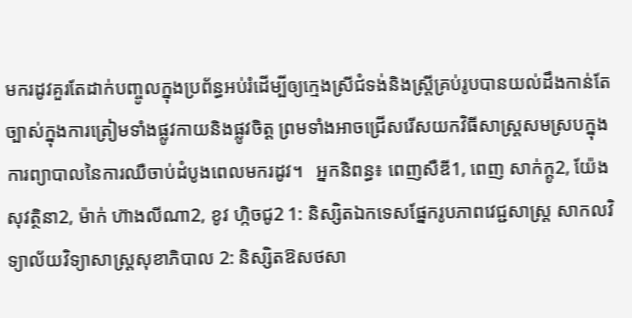មករដូវគួរតែដាក់បញ្ចូលក្នុងប្រព័ន្ធអប់រំដើម្បីឲ្យក្មេងស្រីជំទង់និងស្ត្រីគ្រប់រូបបានយល់ដឹងកាន់តែច្បាស់ក្នុងការត្រៀមទាំងផ្លូវកាយនិងផ្លូវចិត្ត ព្រមទាំងអាចជ្រើសរើសយកវិធីសាស្ត្រសមស្របក្នុងការព្យាបាលនៃការឈឺចាប់ដំបូងពេលមករដូវ។   អ្នកនិពន្ធ៖ ពេញសឺឌី1, ពេញ សាក់ក្តូ2, យ៉ែង សុវត្ថិនា2, ម៉ាក់ ហ៊ាងលីណា2, ខូវ ហ្កិចជូ2 1: និស្សិតឯកទេសផ្នែករូបភាពវេជ្ជសាស្រ្ត សាកលវិទ្យាល័យវិទ្យាសាស្រ្តសុខាភិបាល 2: និស្សិតឱសថសា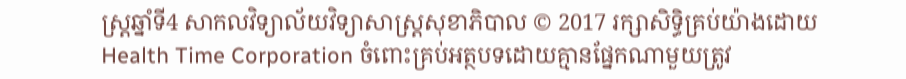ស្រ្តឆ្នាំទី4 សាកលវិទ្យាល័យវិទ្យាសាស្រ្តសុខាភិបាល © 2017 រក្សាសិទ្ធិគ្រប់យ៉ាងដោយ Health Time Corporation ចំពោះគ្រប់អត្ថបទដោយគ្មានផ្នែកណាមួយត្រូវ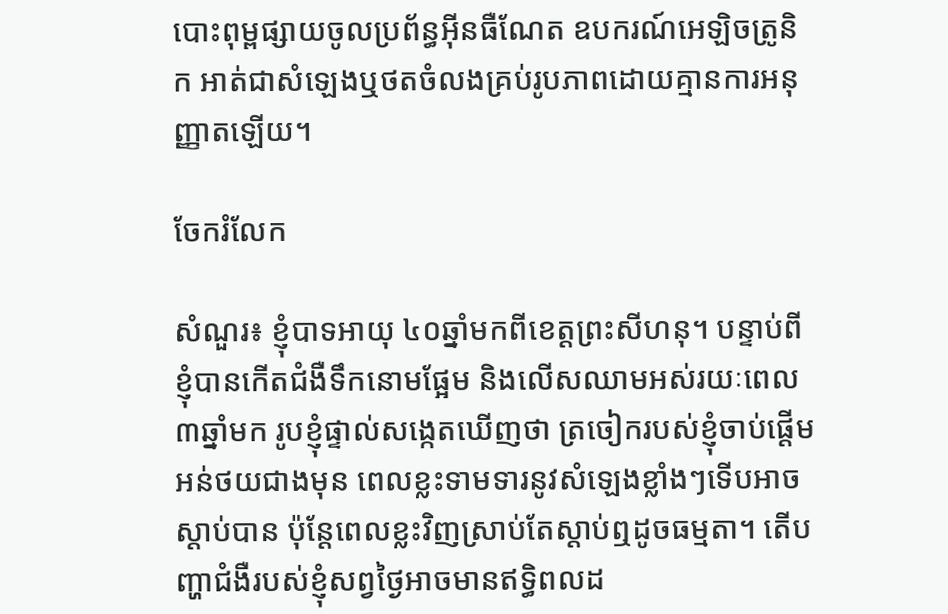បោះពុម្ពផ្សាយចូលប្រព័ន្ធអ៊ីនធឺណែត ឧបករណ៍អេឡិចត្រូនិក អាត់ជាសំឡេងឬថតចំលងគ្រប់រូបភាពដោយគ្មានការអនុញ្ញាតឡើយ។

ចែករំលែក

សំណួរ៖ ខ្ញុំបាទអាយុ ៤០ឆ្នាំមកពីខេត្តព្រះសីហនុ។ បន្ទាប់ពីខ្ញុំបានកើតជំងឺទឹកនោមផ្អែម និងលើសឈាមអស់រយៈពេល៣ឆ្នាំមក រូបខ្ញុំផ្ទាល់សង្កេតឃើញថា ត្រចៀករបស់ខ្ញុំចាប់ផ្តើមអន់ថយជាងមុន ពេលខ្លះទាមទារនូវសំឡេងខ្លាំងៗទើបអាចស្តាប់បាន ប៉ុន្តែពេលខ្លះវិញស្រាប់តែស្តាប់ឮដូចធម្មតា។ តើបញ្ហាជំងឺរបស់ខ្ញុំសព្វថ្ងៃអាចមានឥទ្ធិពលដ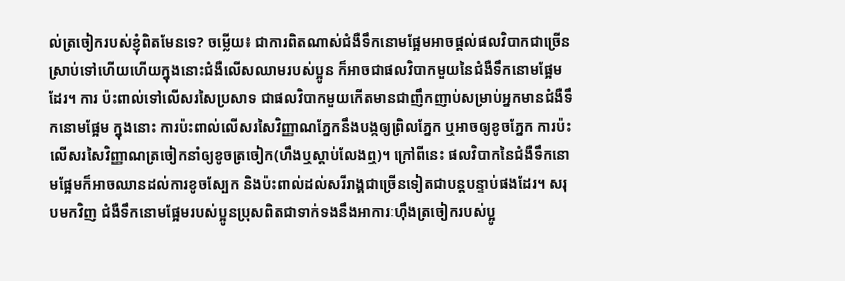ល់ត្រចៀករបស់ខ្ញុំពិតមែនទេ? ចម្លើយ៖ ជាការពិតណាស់ជំងឺទឹកនោមផ្អែមអាចផ្តល់ផលវិបាកជាច្រើនស្រាប់ទៅហើយហើយក្នុងនោះជំងឺលើសឈាមរបស់ប្អូន ក៏អាចជាផលវិបាកមួយនៃជំងឺទឹកនោមផ្អែមដែរ។ ការ ប៉ះពាល់ទៅលើសរសៃប្រសាទ ជាផលវិបាកមួយកើតមានជាញឹកញាប់សម្រាប់អ្នកមានជំងឺទឹកនោមផ្អែម ក្នុងនោះ ការប៉ះពាល់លើសរសៃវិញ្ញាណភ្នែកនឹងបង្កឲ្យព្រិលភ្នែក ឬអាចឲ្យខូចភ្នែក ការប៉ះលើសរសៃវិញ្ញាណត្រចៀកនាំឲ្យខូចត្រចៀក(ហឹងឬស្តាប់លែងឮ)។ ក្រៅពីនេះ ផលវិបាកនៃជំងឺទឹកនោមផ្អែមក៏អាចឈានដល់ការខូចស្បែក និងប៉ះពាល់ដល់សរីរាង្គជាច្រើនទៀតជាបន្តបន្ទាប់ផងដែរ។ សរុបមកវិញ ជំងឺទឹកនោមផ្អែមរបស់ប្អូនប្រុសពិតជាទាក់ទងនឹងអាការៈហុឹងត្រចៀករបស់ប្អូ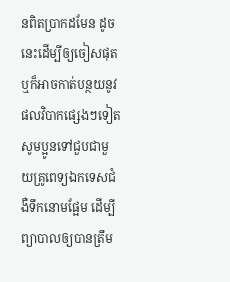នពិតប្រាកដមែន ដូចនេះដើម្បីឲ្យចៀសផុត ឬក៏អាចកាត់បន្ថយនូវផលវិបាកផ្សេងៗទៀត សូមប្អូនទៅជួបជាមួយគ្រូពេទ្យឯកទេសជំងឺទឹកនោមផ្អែម ដើម្បីព្យាបាលឲ្យបានត្រឹម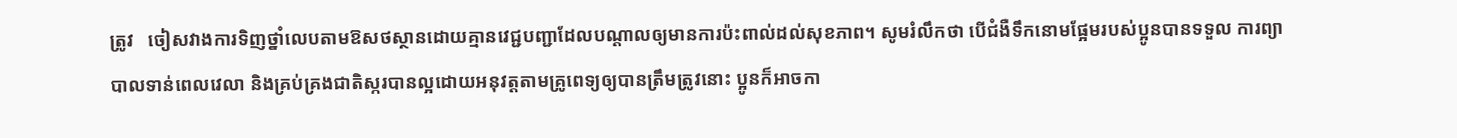ត្រូវ   ចៀសវាងការទិញថ្នាំលេបតាមឱសថស្ថានដោយគ្មានវេជ្ជបញ្ជាដែលបណ្តាលឲ្យមានការប៉ះពាល់ដល់សុខភាព។ សូមរំលឹកថា បើជំងឺទឹកនោមផ្អែមរបស់ប្អូនបានទទួល ការព្យាបាលទាន់ពេលវេលា និងគ្រប់គ្រងជាតិស្ករបានល្អដោយអនុវត្តតាមគ្រូពេទ្យឲ្យបានត្រឹមត្រូវនោះ ប្អូនក៏អាចកា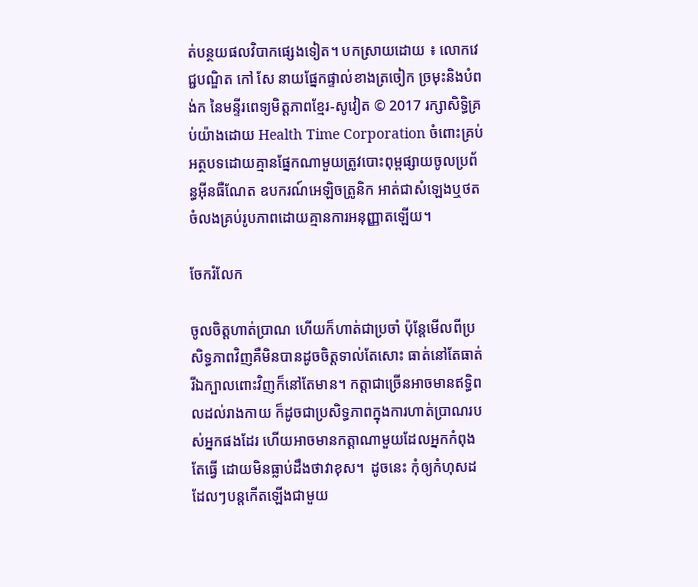ត់បន្ថយផលវិបាកផ្សេងទៀត។ បកស្រាយដោយ ៖ លោកវេជ្ជបណ្ឌិត កៅ សែ នាយផ្នែកផ្ទាល់ខាងត្រចៀក ច្រមុះនិងបំពង់ក នៃមន្ទីរពេទ្យមិត្តភាពខ្មែរ-សូវៀត © 2017 រក្សាសិទ្ធិគ្រប់យ៉ាងដោយ Health Time Corporation ចំពោះគ្រប់អត្ថបទដោយគ្មានផ្នែកណាមួយត្រូវបោះពុម្ពផ្សាយចូលប្រព័ន្ធអ៊ីនធឺណែត ឧបករណ៍អេឡិចត្រូនិក អាត់ជាសំឡេងឬថតចំលងគ្រប់រូបភាពដោយគ្មានការអនុញ្ញាតឡើយ។

ចែករំលែក

ចូលចិត្តហាត់ប្រាណ ហើយក៏ហាត់ជាប្រចាំ ប៉ុន្តែមើលពីប្រសិទ្ធភាពវិញគឺមិនបានដូចចិត្តទាល់តែសោះ ធាត់នៅតែធាត់ រីឯក្បាលពោះវិញក៏នៅតែមាន។ កត្តាជាច្រើនអាចមានឥទ្ធិពលដល់រាងកាយ ក៏ដូចជាប្រសិទ្ធភាពក្នុងការហាត់ប្រាណរបស់អ្នកផងដែរ ហើយអាចមានកត្តាណាមួយដែលអ្នកកំពុងតែធ្វើ ដោយមិនធ្លាប់ដឹងថាវាខុស។  ដូចនេះ កុំឲ្យកំហុសដដែលៗបន្តកើតឡើងជាមួយ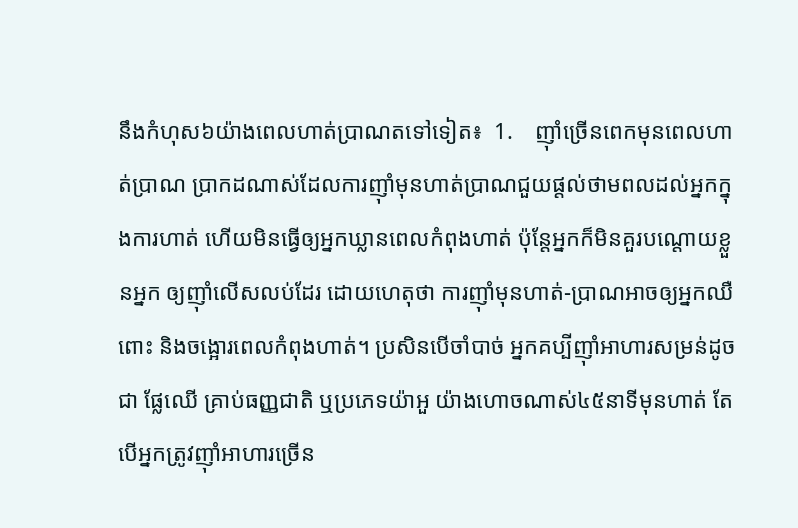នឹងកំហុស៦យ៉ាងពេលហាត់ប្រាណតទៅទៀត៖  1.    ញ៉ាំច្រើនពេកមុនពេលហាត់ប្រាណ ប្រាកដណាស់ដែលការញ៉ាំមុនហាត់ប្រាណជួយផ្តល់ថាមពលដល់អ្នកក្នុងការហាត់ ហើយមិនធ្វើឲ្យអ្នកឃ្លានពេលកំពុងហាត់ ប៉ុន្តែអ្នកក៏មិនគួរបណ្តោយខ្លួនអ្នក ឲ្យញ៉ាំលើសលប់ដែរ ដោយហេតុថា ការញ៉ាំមុនហាត់-ប្រាណអាចឲ្យអ្នកឈឺពោះ និងចង្អោរពេលកំពុងហាត់។ ប្រសិនបើចាំបាច់ អ្នកគប្បីញ៉ាំអាហារសម្រន់ដូចជា ផ្លែឈើ គ្រាប់ធញ្ញជាតិ ឬប្រភេទយ៉ាអួ យ៉ាងហោចណាស់៤៥នាទីមុនហាត់ តែបើអ្នកត្រូវញ៉ាំអាហារច្រើន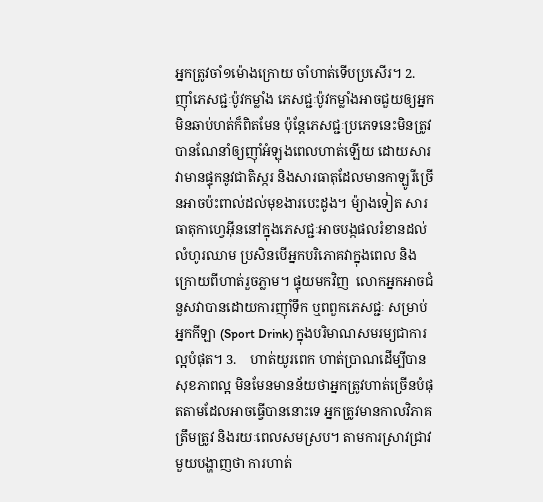អ្នកត្រូវចាំ១ម៉ោងក្រោយ ចាំហាត់ទើបប្រសើរ។ 2.    ញ៉ាំភេសជ្ជៈប៉ូវកម្លាំង ភេសជ្ជៈប៉ូវកម្លាំងអាចជួយឲ្យអ្នកមិនឆាប់ហត់ក៏ពិតមែន ប៉ុន្តែភេសជ្ជៈប្រភេទនេះមិនត្រូវបានណែនាំឲ្យញ៉ាំអំឡុងពេលហាត់ឡើយ ដោយសារវាមានផ្ទុកនូវជាតិស្ករ និងសារធាតុដែលមានកាឡូរីច្រើនអាចប៉ះពាល់ដល់មុខងារបេះដូង។ ម៉្យាងទៀត សារធាតុកាហ្វេអ៊ីននៅក្នុងភេសជ្ជៈអាចបង្កផលរំខានដល់លំហូរឈាម ប្រសិនបើអ្នកបរិភោគវាក្នុងពេល និងក្រោយពីហាត់រួចភ្លាម។ ផ្ទុយមកវិញ  លោកអ្នកអាចជំនួសវាបានដោយការញ៉ាំទឹក ឬពពួកភេសជ្ជៈ សម្រាប់អ្នកកីឡា (Sport Drink) ក្នុងបរិមាណសមរម្យជាការល្អបំផុត។ 3.    ហាត់យូរពេក ហាត់ប្រាណដើម្បីបានសុខភាពល្អ មិនមែនមានន័យថាអ្នកត្រូវហាត់ច្រើនបំផុតតាមដែលអាចធ្វើបាននោះទេ អ្នកត្រូវមានកាលវិភាគត្រឹមត្រូវ និងរយៈពេលសមស្រប។ តាមការស្រាវជ្រាវមួយបង្ហាញថា ការហាត់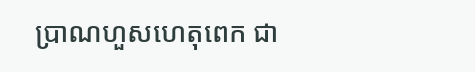ប្រាណហួសហេតុពេក ជា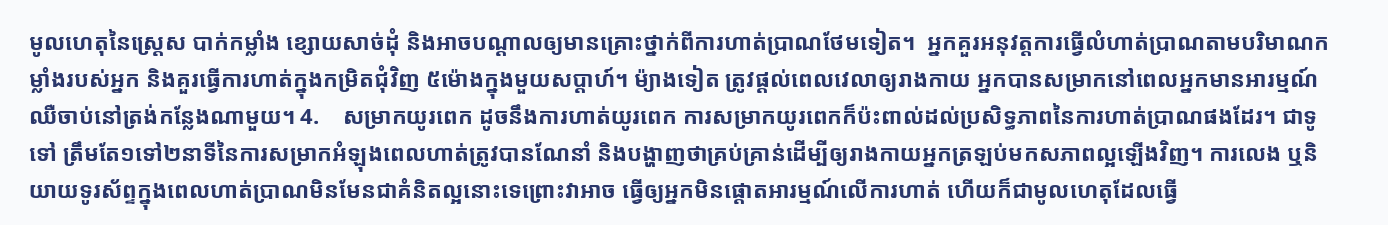មូលហេតុនៃស្ត្រេស បាក់កម្លាំង ខ្សោយសាច់ដុំ និងអាចបណ្តាលឲ្យមានគ្រោះថ្នាក់ពីការហាត់ប្រាណថែមទៀត។  អ្នកគួរអនុវត្តការធ្វើលំហាត់ប្រាណតាមបរិមាណកម្លាំងរបស់អ្នក និងគួរធ្វើការហាត់ក្នុងកម្រិតជុំវិញ ៥ម៉ោងក្នុងមួយសប្តាហ៍។ ម៉្យាងទៀត ត្រូវផ្តល់ពេលវេលាឲ្យរាងកាយ អ្នកបានសម្រាកនៅពេលអ្នកមានអារម្មណ៍ឈឺចាប់នៅត្រង់កន្លែងណាមួយ។ 4.    សម្រាកយូរពេក ដូចនឹងការហាត់យូរពេក ការសម្រាកយូរពេកក៏ប៉ះពាល់ដល់ប្រសិទ្ធភាពនៃការហាត់ប្រាណផងដែរ។ ជាទូទៅ ត្រឹមតែ១ទៅ២នាទីនៃការសម្រាកអំឡុងពេលហាត់ត្រូវបានណែនាំ និងបង្ហាញថាគ្រប់គ្រាន់ដើម្បីឲ្យរាងកាយអ្នកត្រឡប់មកសភាពល្អឡើងវិញ។ ការលេង ឬនិយាយទូរស័ព្ទក្នុងពេលហាត់ប្រាណមិនមែនជាគំនិតល្អនោះទេព្រោះវាអាច ធ្វើឲ្យអ្នកមិនផ្តោតអារម្មណ៍លើការហាត់ ហើយក៏ជាមូលហេតុដែលធ្វើ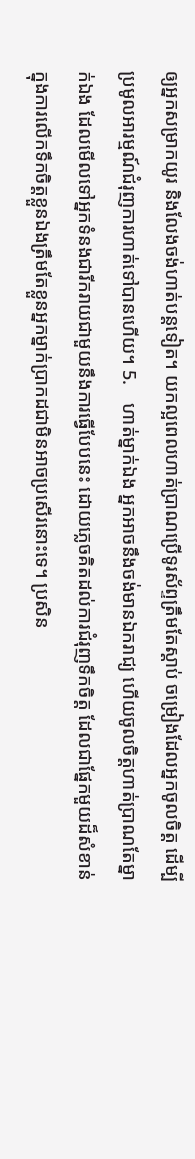ឲ្យអ្នកសម្រាកយូរ និងលែងចង់ហាត់បន្តទៀត។ យកល្អពេលហាត់ប្រាណប្រើទូរស័ព្ទត្រឹមតែស្តាប់ ចម្រៀងដែលអ្នកចូលចិត្ត ដើម្បីប្រមូលអារម្មណ៍ជំរុញការហាត់ទៅបានហើយ។ 5.    ហាត់ម្នាក់ឯង អ្នកអាចនឹងចង់មានឯករាជ្យ ហើយចូលចិត្តហាត់ប្រាណតែម្នាក់ឯង ដែលមើលទៅអ្នកទំនងជារីករាយជាមួយនឹងការធ្វើបែបនេះ ដោយភ្លេចគិតដល់ការជំរុញទឹកចិត្ត ដែលជាផ្នែកមួយដ៏សំខាន់ក្នុងការលើកទឹកចិត្តខ្លួនឯងត្រឹមតែខ្លួនអ្នកម្នាក់ប្រាកដជាមិនអាចប្រសើរនោះទេ។ ប្រសិន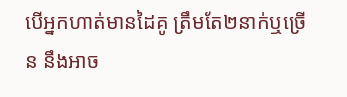បើអ្នកហាត់មានដៃគូ ត្រឹមតែ២នាក់ឬច្រើន នឹងអាច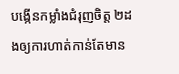បង្កើនកម្លាំងជំរុញចិត្ត ២ដងឲ្យការហាត់កាន់តែមាន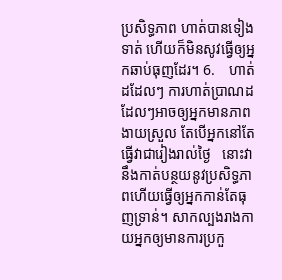ប្រសិទ្ធភាព ហាត់បានទៀងទាត់ ហើយក៏មិនសូវធ្វើឲ្យអ្នកឆាប់ធុញដែរ។ 6.    ហាត់ដដែលៗ ការហាត់ប្រាណដដែលៗអាចឲ្យអ្នកមានភាពងាយស្រួល តែបើអ្នកនៅតែធ្វើវាជារៀងរាល់ថ្ងៃ   នោះវានឹងកាត់បន្ថយនូវប្រសិទ្ធភាពហើយធ្វើឲ្យអ្នកកាន់តែធុញទ្រាន់។ សាកល្បងរាងកាយអ្នកឲ្យមានការប្រកួ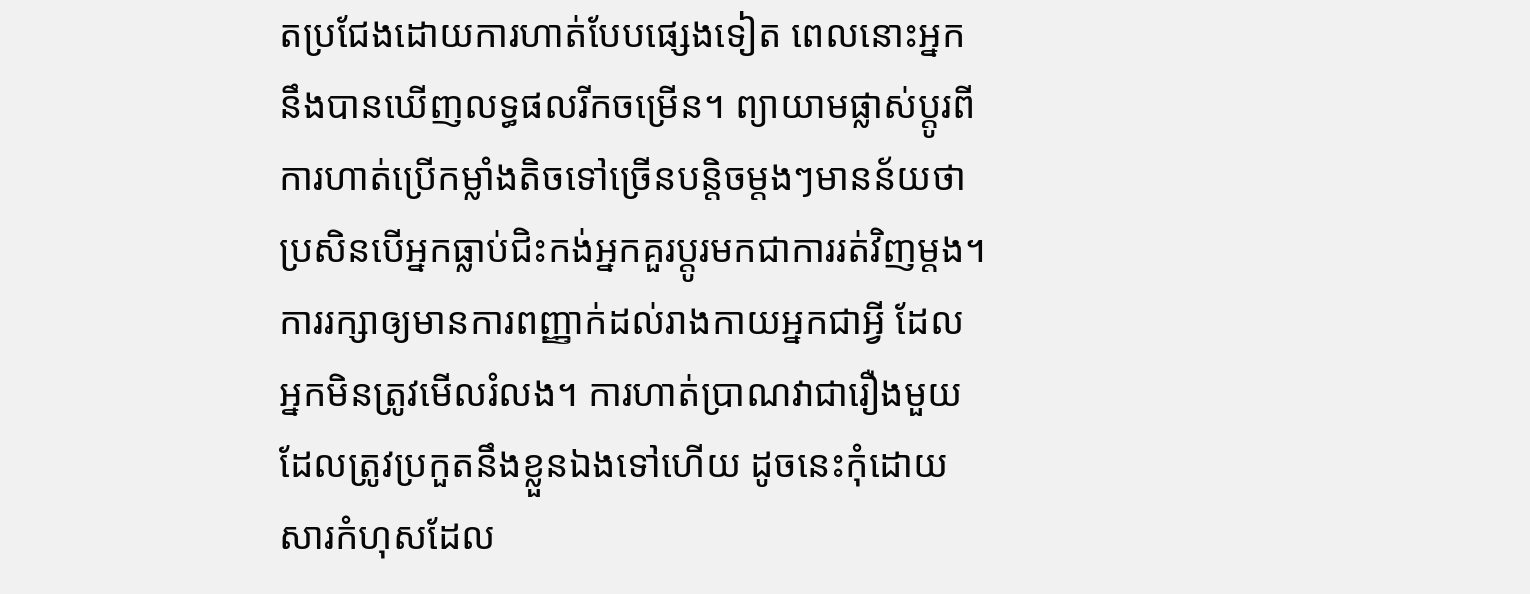តប្រជែងដោយការហាត់បែបផ្សេងទៀត ពេលនោះអ្នកនឹងបានឃើញលទ្ធផលរីកចម្រើន។ ព្យាយាមផ្លាស់ប្តូរពីការហាត់ប្រើកម្លាំងតិចទៅច្រើនបន្តិចម្តងៗមានន័យថាប្រសិនបើអ្នកធ្លាប់ជិះកង់អ្នកគួរប្តូរមកជាការរត់វិញម្តង។ ការរក្សាឲ្យមានការពញ្ញាក់ដល់រាងកាយអ្នកជាអ្វី ដែលអ្នកមិនត្រូវមើលរំលង។ ការហាត់ប្រាណវាជារឿងមួយដែលត្រូវប្រកួតនឹងខ្លួនឯងទៅហើយ ដូចនេះកុំដោយសារកំហុសដែល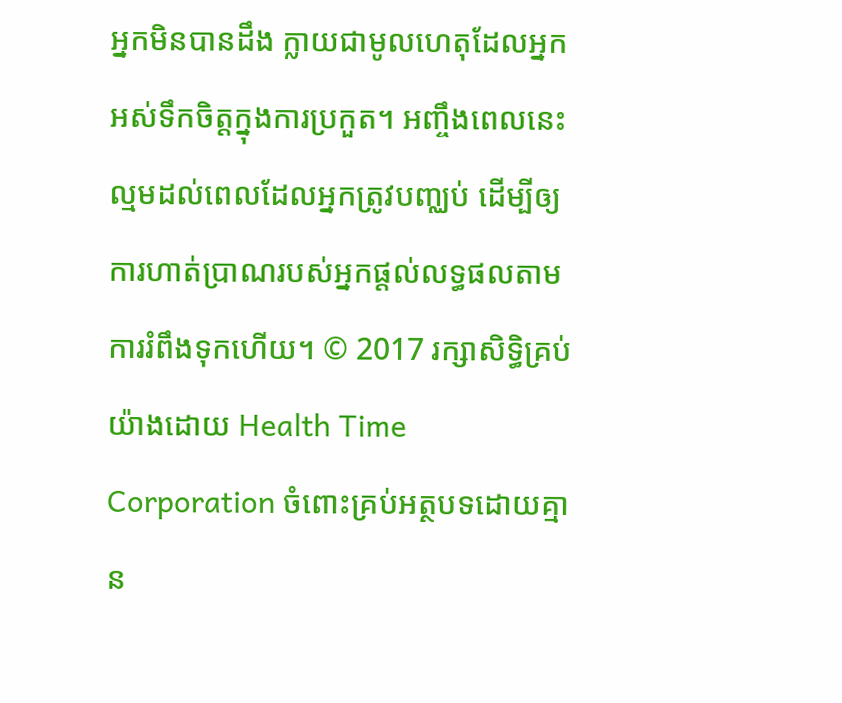អ្នកមិនបានដឹង ក្លាយជាមូលហេតុដែលអ្នកអស់ទឹកចិត្តក្នុងការប្រកួត។ អញ្ចឹងពេលនេះល្មមដល់ពេលដែលអ្នកត្រូវបញ្ឈប់ ដើម្បីឲ្យការហាត់ប្រាណរបស់អ្នកផ្តល់លទ្ធផលតាមការរំពឹងទុកហើយ។ © 2017 រក្សាសិទ្ធិគ្រប់យ៉ាងដោយ Health Time Corporation ចំពោះគ្រប់អត្ថបទដោយគ្មាន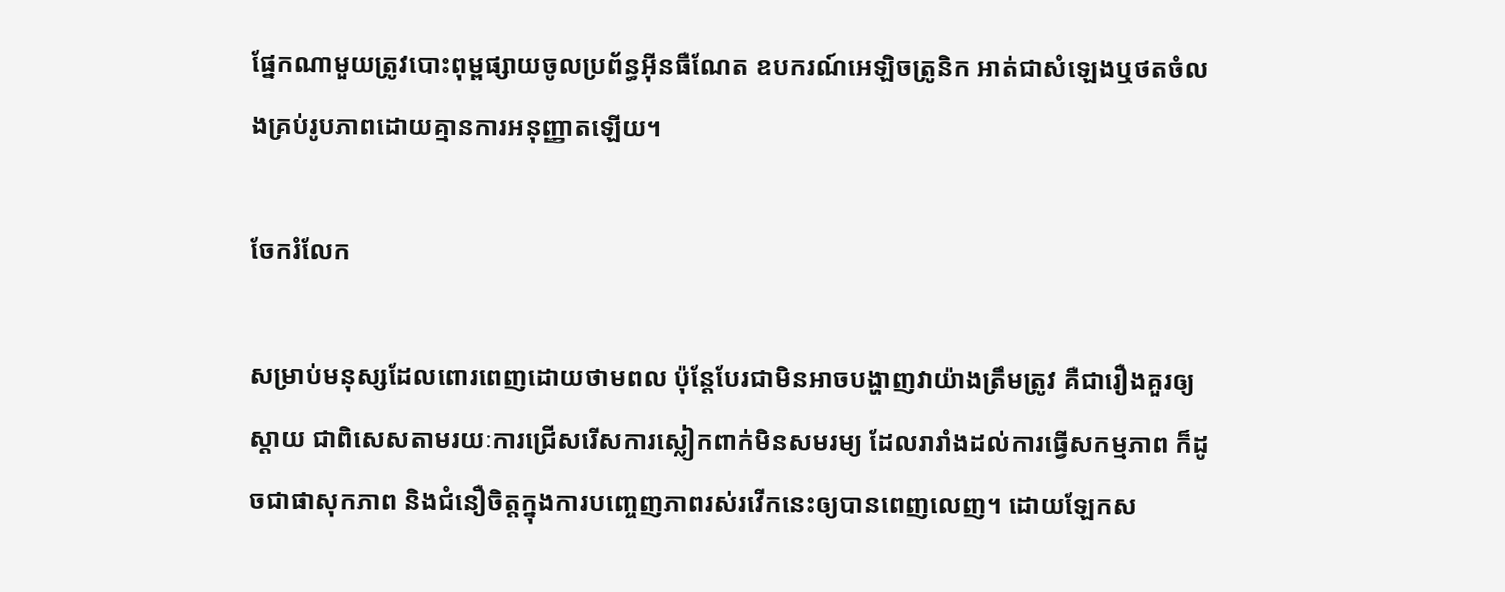ផ្នែកណាមួយត្រូវបោះពុម្ពផ្សាយចូលប្រព័ន្ធអ៊ីនធឺណែត ឧបករណ៍អេឡិចត្រូនិក អាត់ជាសំឡេងឬថតចំលងគ្រប់រូបភាពដោយគ្មានការអនុញ្ញាតឡើយ។

ចែករំលែក

សម្រាប់មនុស្សដែលពោរពេញដោយថាមពល ប៉ុន្តែបែរជាមិនអាចបង្ហាញវាយ៉ាងត្រឹមត្រូវ គឺជារឿងគួរឲ្យស្តាយ ជាពិសេសតាមរយៈការជ្រើសរើសការស្លៀកពាក់មិនសមរម្យ ដែលរារាំងដល់ការធ្វើសកម្មភាព ក៏ដូចជាផាសុកភាព និងជំនឿចិត្តក្នុងការបញ្ចេញភាពរស់រវើកនេះឲ្យបានពេញលេញ។ ដោយឡែកស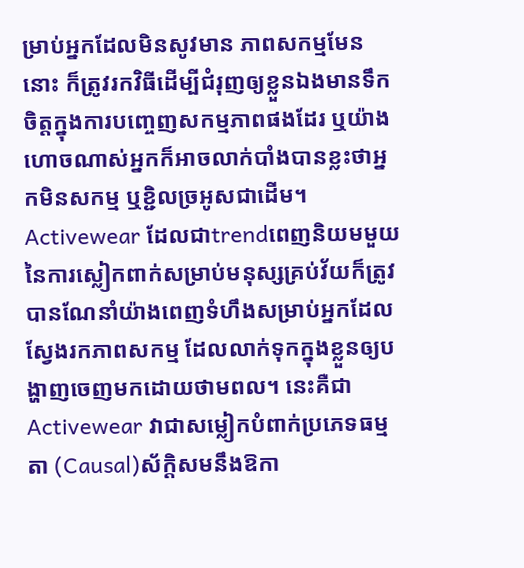ម្រាប់អ្នកដែលមិនសូវមាន ភាពសកម្មមែននោះ ក៏ត្រូវរកវិធីដើម្បីជំរុញឲ្យខ្លួនឯងមានទឹកចិត្តក្នុងការបញ្ចេញសកម្មភាពផងដែរ ឬយ៉ាងហោចណាស់អ្នកក៏អាចលាក់បាំងបានខ្លះថាអ្នកមិនសកម្ម ឬខ្ជិលច្រអូសជាដើម។ Activewear ដែលជាtrendពេញនិយមមួយនៃការស្លៀកពាក់សម្រាប់មនុស្សគ្រប់វ័យក៏ត្រូវបានណែនាំយ៉ាងពេញទំហឹងសម្រាប់អ្នកដែលស្វែងរកភាពសកម្ម ដែលលាក់ទុកក្នុងខ្លួនឲ្យបង្ហាញចេញមកដោយថាមពល។ នេះគឺជា Activewear វាជាសម្លៀកបំពាក់ប្រភេទធម្មតា (Causal)ស័ក្តិសមនឹងឱកា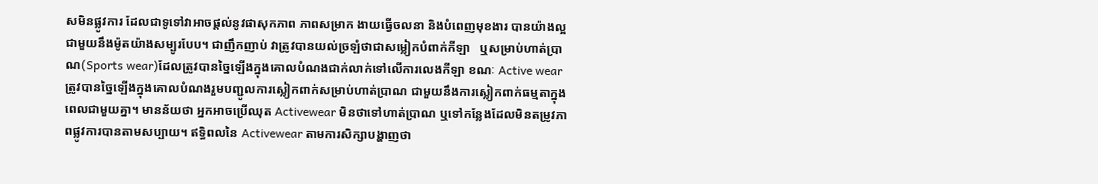សមិនផ្លូវការ ដែលជាទូទៅវាអាចផ្តល់នូវផាសុកភាព ភាពសម្រាក ងាយធ្វើចលនា និងបំពេញមុខងារ បានយ៉ាងល្អ ជាមួយនឹងម៉ូតយ៉ាងសម្បូរបែប។ ជាញឹកញាប់ វាត្រូវបានយល់ច្រឡំថាជាសម្លៀកបំពាក់កីឡា   ឬសម្រាប់ហាត់ប្រាណ(Sports wear)ដែលត្រូវបានច្នៃឡើងក្នុងគោលបំណងជាក់លាក់ទៅលើការលេងកីឡា ខណៈ Active wear ត្រូវបានច្នៃឡើងក្នុងគោលបំណងរួមបញ្ជូលការស្លៀកពាក់សម្រាប់ហាត់ប្រាណ ជាមួយនឹងការស្លៀកពាក់ធម្មតាក្នុងពេលជាមួយគ្នា។ មានន័យថា អ្នកអាចប្រើឈុត Activewear មិនថាទៅហាត់ប្រាណ ឬទៅកន្លែងដែលមិនតម្រូវភាពផ្លូវការបានតាមសប្បាយ។ ឥទ្ធិពលនៃ Activewear តាមការសិក្សាបង្ហាញថា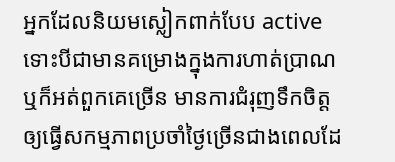អ្នកដែលនិយមស្លៀកពាក់បែប active ទោះបីជាមានគម្រោងក្នុងការហាត់ប្រាណ ឬក៏អត់ពួកគេច្រើន មានការជំរុញទឹកចិត្តឲ្យធ្វើសកម្មភាពប្រចាំថ្ងៃច្រើនជាងពេលដែ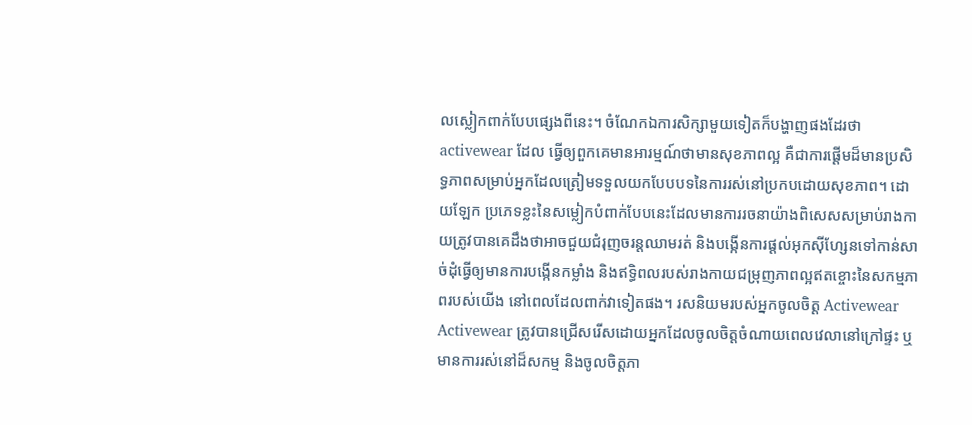លស្លៀកពាក់បែបផ្សេងពីនេះ។ ចំណែកឯការសិក្សាមួយទៀតក៏បង្ហាញផងដែរថា activewear ដែល ធ្វើឲ្យពួកគេមានអារម្មណ៍ថាមានសុខភាពល្អ គឺជាការផ្តើមដ៏មានប្រសិទ្ធភាពសម្រាប់អ្នកដែលត្រៀមទទួលយកបែបបទនៃការរស់នៅប្រកបដោយសុខភាព។ ដោយឡែក ប្រភេទខ្លះនៃសម្លៀកបំពាក់បែបនេះដែលមានការរចនាយ៉ាងពិសេសសម្រាប់រាងកាយត្រូវបានគេដឹងថាអាចជួយជំរុញចរន្តឈាមរត់ និងបង្កើនការផ្តល់អុកស៊ីហ្សែនទៅកាន់សាច់ដុំធ្វើឲ្យមានការបង្កើនកម្លាំង និងឥទ្ធិពលរបស់រាងកាយជម្រុញភាពល្អឥតខ្ចោះនៃសកម្មភាពរបស់យើង នៅពេលដែលពាក់វាទៀតផង។ រសនិយមរបស់អ្នកចូលចិត្ត Activewear Activewear ត្រូវបានជ្រើសរើសដោយអ្នកដែលចូលចិត្តចំណាយពេលវេលានៅក្រៅផ្ទះ ឬមានការរស់នៅដ៏សកម្ម និងចូលចិត្តភា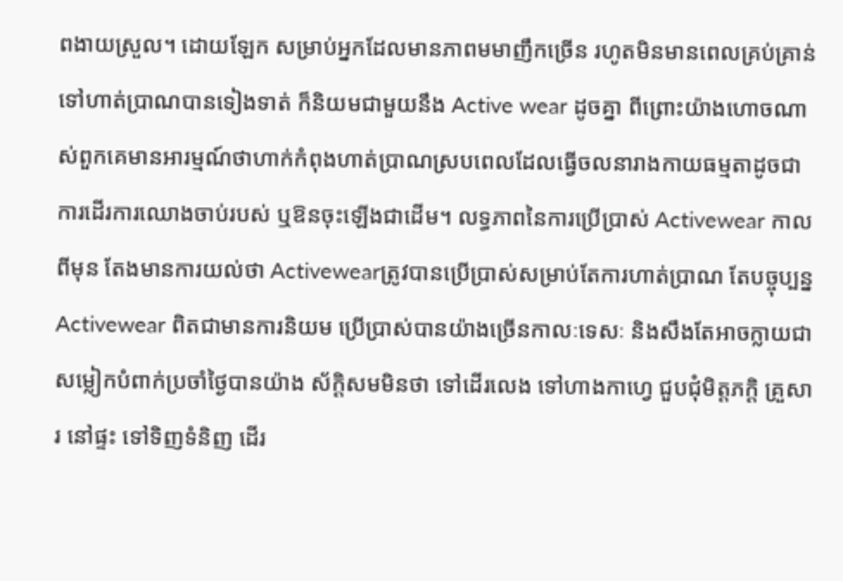ពងាយស្រួល។ ដោយឡែក សម្រាប់អ្នកដែលមានភាពមមាញឹកច្រើន រហូតមិនមានពេលគ្រប់គ្រាន់ទៅហាត់ប្រាណបានទៀងទាត់ ក៏និយមជាមួយនឹង Active wear ដូចគ្នា ពីព្រោះយ៉ាងហោចណាស់ពួកគេមានអារម្មណ៍ថាហាក់កំពុងហាត់ប្រាណស្របពេលដែលធ្វើចលនារាងកាយធម្មតាដូចជា ការដើរការឈោងចាប់របស់ ឬឱនចុះឡើងជាដើម។ លទ្ធភាពនៃការប្រើប្រាស់ Activewear កាលពីមុន តែងមានការយល់ថា Activewearត្រូវបានប្រើប្រាស់សម្រាប់តែការហាត់ប្រាណ តែបច្ចុប្បន្ន Activewear ពិតជាមានការនិយម ប្រើប្រាស់បានយ៉ាងច្រើនកាលៈទេសៈ និងសឹងតែអាចក្លាយជាសម្លៀកបំពាក់ប្រចាំថ្ងៃបានយ៉ាង ស័ក្តិសមមិនថា ទៅដើរលេង ទៅហាងកាហ្វេ ជួបជុំមិត្តភក្តិ គ្រួសារ នៅផ្ទះ ទៅទិញទំនិញ ដើរ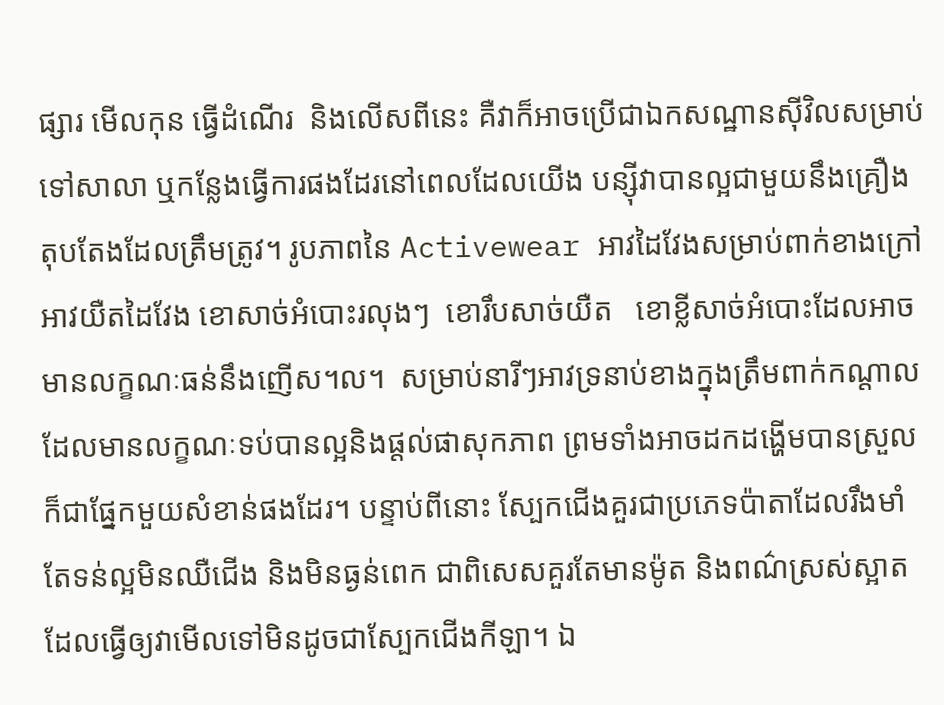ផ្សារ មើលកុន ធ្វើដំណើរ  និងលើសពីនេះ គឺវាក៏អាចប្រើជាឯកសណ្ឋានស៊ីវិលសម្រាប់ទៅសាលា ឬកន្លែងធ្វើការផងដែរនៅពេលដែលយើង បន្ស៊ីវាបានល្អជាមួយនឹងគ្រឿងតុបតែងដែលត្រឹមត្រូវ។ រូបភាពនៃ Activewear អាវដៃវែងសម្រាប់ពាក់ខាងក្រៅ អាវយឺតដៃវែង ខោសាច់អំបោះរលុងៗ  ខោរឹបសាច់យឺត   ខោខ្លីសាច់អំបោះដែលអាចមានលក្ខណៈធន់នឹងញើស។ល។  សម្រាប់នារីៗអាវទ្រនាប់ខាងក្នុងត្រឹមពាក់កណ្តាល ដែលមានលក្ខណៈទប់បានល្អនិងផ្តល់ផាសុកភាព ព្រមទាំងអាចដកដង្ហើមបានស្រួលក៏ជាផ្នែកមួយសំខាន់ផងដែរ។ បន្ទាប់ពីនោះ ស្បែកជើងគួរជាប្រភេទប៉ាតាដែលរឹងមាំ តែទន់ល្អមិនឈឺជើង និងមិនធ្ងន់ពេក ជាពិសេសគួរតែមានម៉ូត និងពណ៌ស្រស់ស្អាត ដែលធ្វើឲ្យវាមើលទៅមិនដូចជាស្បែកជើងកីឡា។ ឯ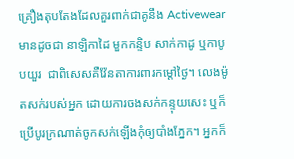គ្រឿងតុបតែងដែលគួរពាក់ជាគូនឹង Activewear មានដូចជា នាឡិកាដៃ មួកកន្ទិប សាក់កាដូ ឬកាបូបយួរ  ជាពិសេសគឺវ៉ែនតាការពារកម្តៅថ្ងៃ។ លេងម៉ូតសក់របស់អ្នក ដោយការចងសក់កន្ទុយសេះ ឬក៏ប្រើបូរក្រណាត់ចូកសក់ឡើងកុំឲ្យបាំងភ្នែក។ អ្នកក៏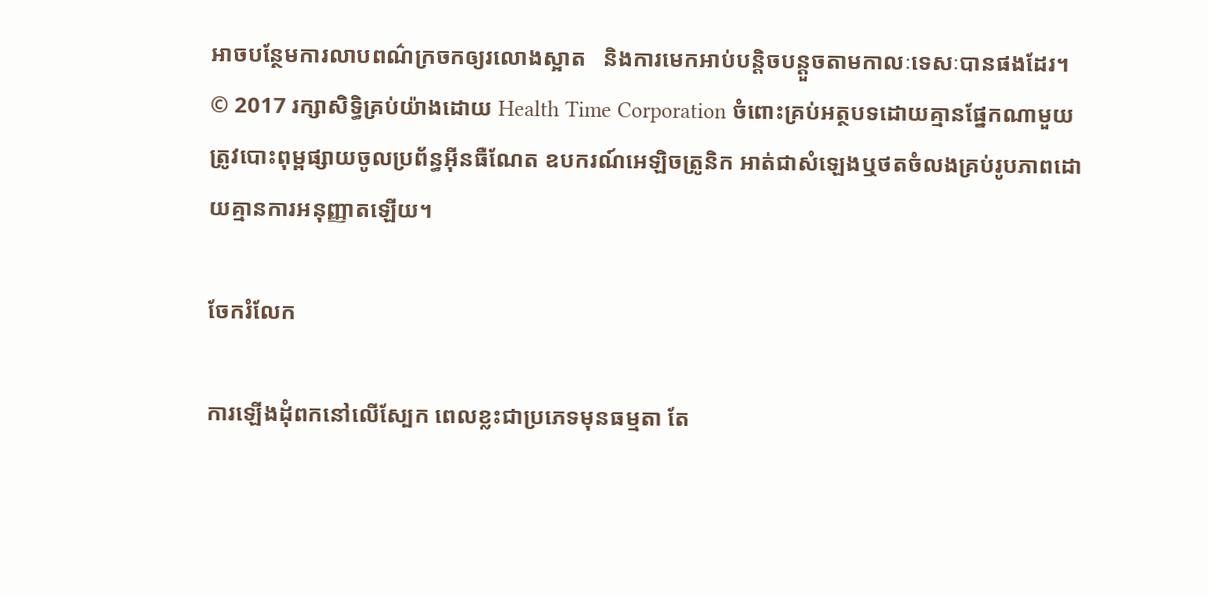អាចបន្ថែមការលាបពណ៌ក្រចកឲ្យរលោងស្អាត   និងការមេកអាប់បន្តិចបន្តួចតាមកាលៈទេសៈបានផងដែរ។ © 2017 រក្សាសិទ្ធិគ្រប់យ៉ាងដោយ Health Time Corporation ចំពោះគ្រប់អត្ថបទដោយគ្មានផ្នែកណាមួយត្រូវបោះពុម្ពផ្សាយចូលប្រព័ន្ធអ៊ីនធឺណែត ឧបករណ៍អេឡិចត្រូនិក អាត់ជាសំឡេងឬថតចំលងគ្រប់រូបភាពដោយគ្មានការអនុញ្ញាតឡើយ។

ចែករំលែក

ការឡើងដុំពកនៅលើស្បែក ពេលខ្លះជាប្រភេទមុនធម្មតា តែ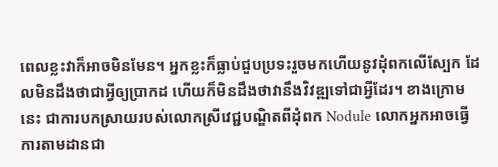ពេលខ្លះវាក៏អាចមិនមែន។ អ្នកខ្លះក៏ធ្លាប់ជួបប្រទះរួចមកហើយនូវដុំពកលើស្បែក ដែលមិនដឹងថាជាអ្វីឲ្យប្រាកដ ហើយក៏មិនដឹងថាវានឹងវិវឌ្ឍទៅជាអ្វីដែរ។ ខាងក្រោមនេះ ជាការបកស្រាយរបស់លោកស្រីវេជ្ជបណ្ឌិតពីដុំពក Nodule លោកអ្នកអាចធ្វើការតាមដានជា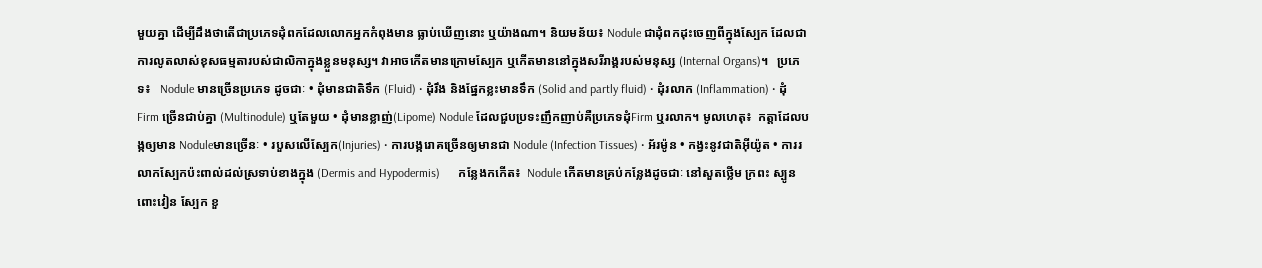មួយគ្នា ដើម្បីដឹងថាតើជាប្រភេទដុំពកដែលលោកអ្នកកំពុងមាន ធ្លាប់ឃើញនោះ ឬយ៉ាងណា។ និយមន័យ៖ Nodule ជាដុំពកដុះចេញពីក្នុងស្បែក ដែលជាការលូតលាស់ខុសធម្មតារបស់ជាលិកាក្នុងខ្លួនមនុស្ស។ វាអាចកើតមានក្រោមស្បែក ឬកើតមាននៅក្នុងសរីរាង្គរបស់មនុស្ស (Internal Organs)។   ប្រភេទ៖   Nodule មានច្រើនប្រភេទ ដូចជាៈ • ដុំមានជាតិទឹក (Fluid) • ដុំរឹង និងផ្នែកខ្លះមានទឹក (Solid and partly fluid) • ដុំរលាក (Inflammation) • ដុំ Firm ច្រើនជាប់គ្នា (Multinodule) ឬតែមួយ • ដុំមានខ្លាញ់(Lipome) Nodule ដែលជួបប្រទះញឹកញាប់គឺប្រភេទដុំFirm ឬរលាក។ មូលហេតុ៖  កត្តាដែលបង្កឲ្យមាន Noduleមានច្រើនៈ • របួសលើស្បែក(Injuries) • ការបង្ករោគច្រើនឲ្យមានជា Nodule (Infection Tissues) • អ័រម៉ូន • កង្វះនូវជាតិអុីយ៉ូត • ការរលាកស្បែកប៉ះពាល់ដល់ស្រទាប់ខាងក្នុង (Dermis and Hypodermis)      កន្លែងកកើត៖  Nodule កើតមានគ្រប់កន្លែងដូចជាៈ នៅសួតថ្លើម ក្រពះ ស្បូន ពោះវៀន ស្បែក ខួ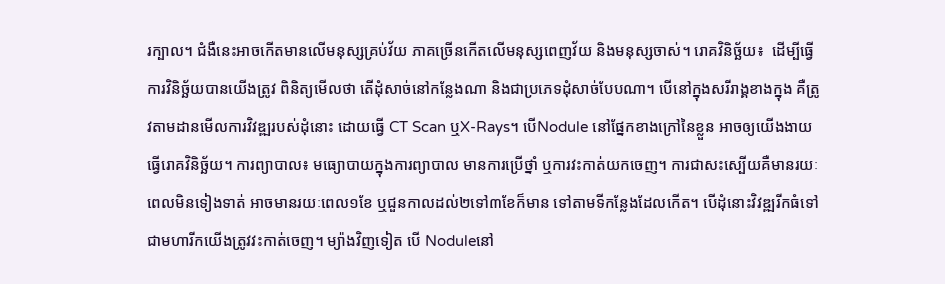រក្បាល។ ជំងឺនេះអាចកើតមានលើមនុស្សគ្រប់វ័យ ភាគច្រើនកើតលើមនុស្សពេញវ័យ និងមនុស្សចាស់។ រោគវិនិច្ឆ័យ៖  ដើម្បីធ្វើការវិនិច្ឆ័យបានយើងត្រូវ ពិនិត្យមើលថា តើដុំសាច់នៅកន្លែងណា និងជាប្រភេទដុំសាច់បែបណា។ បើនៅក្នុងសរីរាង្គខាងក្នុង គឺត្រូវតាមដានមើលការវិវឌ្ឍរបស់ដុំនោះ ដោយធ្វើ CT Scan ឬX-Rays។ បើNodule នៅផ្នែកខាងក្រៅនៃខ្លួន អាចឲ្យយើងងាយធ្វើរោគវិនិច្ឆ័យ។ ការព្យាបាល៖ មធ្យោបាយក្នុងការព្យាបាល មានការប្រើថ្នាំ ឬការវះកាត់យកចេញ។ ការជាសះស្បើយគឺមានរយៈពេលមិនទៀងទាត់ អាចមានរយៈពេល១ខែ ឬជួនកាលដល់២ទៅ៣ខែក៏មាន ទៅតាមទីកន្លែងដែលកើត។ បើដុំនោះវិវឌ្ឍរីកធំទៅជាមហារីកយើងត្រូវវះកាត់ចេញ។ ម្យ៉ាងវិញទៀត បើ Noduleនៅ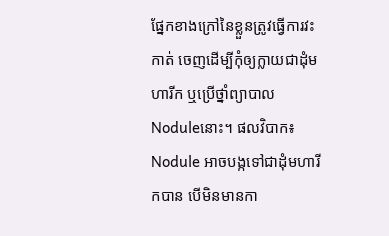ផ្នែកខាងក្រៅនៃខ្លួនត្រូវធ្វើការវះកាត់ ចេញដើម្បីកុំឲ្យក្លាយជាដុំមហារីក ឬប្រើថ្នាំព្យាបាល Noduleនោះ។ ផលវិបាក៖ Nodule អាចបង្កទៅជាដុំមហារីកបាន បើមិនមានកា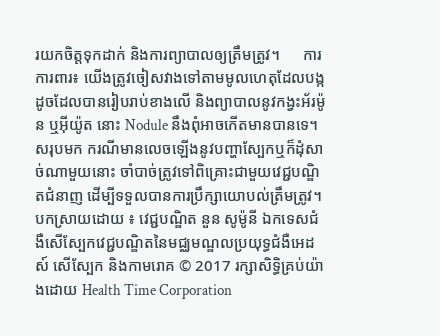រយកចិត្តទុកដាក់ និងការព្យាបាលឲ្យត្រឹមត្រូវ។      ការការពារ៖ យើងត្រូវចៀសវាងទៅតាមមូលហេតុដែលបង្កដូចដែលបានរៀបរាប់ខាងលើ និងព្យាបាលនូវកង្វះអ័រម៉ូន ឬអ៊ីយ៉ូត នោះ Nodule នឹងពុំអាចកើតមានបានទេ។ សរុបមក ករណីមានលេចឡើងនូវបញ្ហាស្បែកឬក៏ដុំសាច់ណាមួយនោះ ចាំបាច់ត្រូវទៅពិគ្រោះជាមួយវេជ្ជបណ្ឌិតជំនាញ ដើម្បីទទួលបានការប្រឹក្សាយោបល់ត្រឹមត្រូវ។ បកស្រាយដោយ ៖ វេជ្ជបណ្ឌិត នួន សូម៉ូនី ឯកទេសជំងឺសើស្បែកវេជ្ជបណ្ឌិតនៃមជ្ឈមណ្ឌលប្រយុទ្ធជំងឺអេដស៍ សើស្បែក និងកាមរោគ © 2017 រក្សាសិទ្ធិគ្រប់យ៉ាងដោយ Health Time Corporation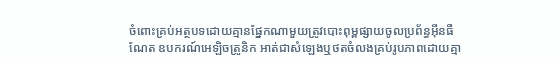ចំពោះគ្រប់អត្ថបទដោយគ្មានផ្នែកណាមួយត្រូវបោះពុម្ពផ្សាយចូលប្រព័ន្ធអ៊ីនធឺណែត ឧបករណ៍អេឡិចត្រូនិក អាត់ជាសំឡេងឬថតចំលងគ្រប់រូបភាពដោយគ្មា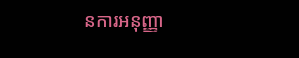នការអនុញ្ញា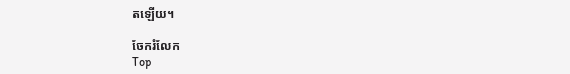តឡើយ។

ចែករំលែក
Top